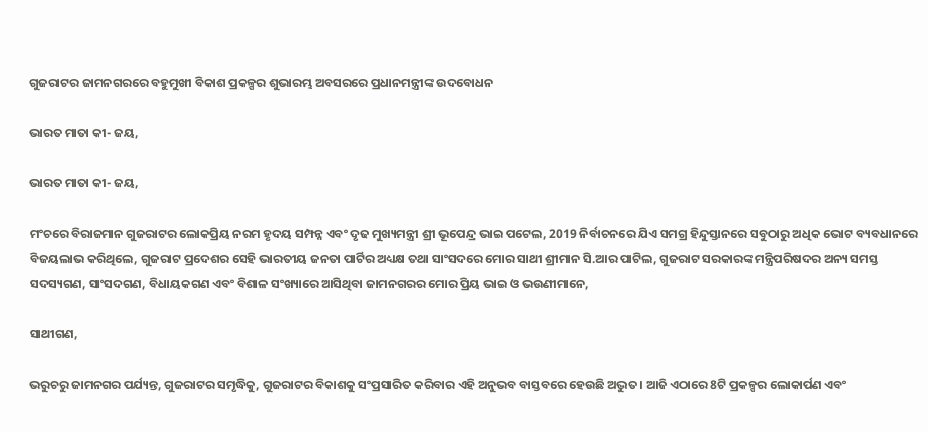ଗୁଜରାଟର ଜାମନଗରରେ ବହୁମୁଖୀ ବିକାଶ ପ୍ରକଳ୍ପର ଶୁଭାରମ୍ଭ ଅବସରରେ ପ୍ରଧାନମନ୍ତ୍ରୀଙ୍କ ଉଦବୋଧନ

ଭାରତ ମାତା କୀ- ଜୟ,

ଭାରତ ମାତା କୀ- ଜୟ,

ମଂଚରେ ବିରାଜମାନ ଗୁଜରାଟର ଲୋକପ୍ରିୟ ନରମ ହୃଦୟ ସମ୍ପନ୍ନ ଏବଂ ଦୃଢ ମୁଖ୍ୟମନ୍ତ୍ରୀ ଶ୍ରୀ ଭୂପେନ୍ଦ୍ର ଭାଇ ପଟେଲ, 2019 ନିର୍ବାଚନରେ ଯିଏ ସମଗ୍ର ହିନ୍ଦୁସ୍ତାନରେ ସବୁଠାରୁ ଅଧିକ ଭୋଟ ବ୍ୟବଧାନରେ ବିଜୟଲାଭ କରିଥିଲେ, ଗୁଜରାଟ ପ୍ରଦେଶର ସେହି ଭାରତୀୟ ଜନତା ପାର୍ଟିର ଅଧ୍ୟକ୍ଷ ତଥା ସାଂସଦରେ ମୋର ସାଥୀ ଶ୍ରୀମାନ ସି.ଆର ପାଟିଲ, ଗୁଜରାଟ ସରକାରଙ୍କ ମନ୍ତ୍ରିପରିଷଦର ଅନ୍ୟ ସମସ୍ତ ସଦସ୍ୟଗଣ, ସାଂସଦଗଣ, ବିଧାୟକଗଣ ଏବଂ ବିଶାଳ ସଂଖ୍ୟାରେ ଆସିଥିବା ଜାମନଗରର ମୋର ପ୍ରିୟ ଭାଇ ଓ ଭଉଣୀମାନେ,

ସାଥୀଗଣ,

ଭରୁଚରୁ ଜାମନଗର ପର୍ଯ୍ୟନ୍ତ, ଗୁଜରାଟର ସମୃଦ୍ଧିକୁ, ଗୁଜରାଟର ବିକାଶକୁ ସଂପ୍ରସାରିତ କରିବାର ଏହି ଅନୁଭବ ବାସ୍ତବରେ ହେଉଛି ଅଦ୍ଭୁତ। ଆଜି ଏଠାରେ 8ଟି ପ୍ରକଳ୍ପର ଲୋକାର୍ପଣ ଏବଂ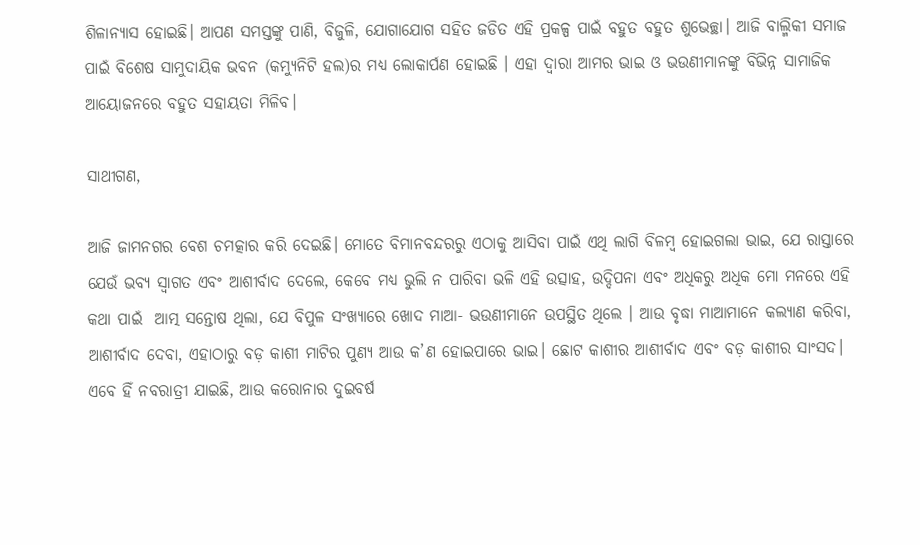ଶିଳାନ୍ୟାସ ହୋଇଛି। ଆପଣ ସମସ୍ତଙ୍କୁ ପାଣି, ବିଜୁଳି, ଯୋଗାଯୋଗ ସହିତ ଜଡିତ ଏହି ପ୍ରକଳ୍ପ ପାଇଁ ବହୁତ ବହୁତ ଶୁଭେଚ୍ଛା। ଆଜି ବାଲ୍ମିକୀ ସମାଜ ପାଇଁ ବିଶେଷ ସାମୁଦାୟିକ ଭବନ (କମ୍ୟୁନିଟି ହଲ)ର ମଧ୍ୟ ଲୋକାର୍ପଣ ହୋଇଛି । ଏହା ଦ୍ୱାରା ଆମର ଭାଇ ଓ ଭଉଣୀମାନଙ୍କୁ ବିଭିନ୍ନ ସାମାଜିକ ଆୟୋଜନରେ ବହୁତ ସହାୟତା ମିଳିବ।

ସାଥୀଗଣ,

ଆଜି ଜାମନଗର ବେଶ ଚମତ୍କାର କରି ଦେଇଛି। ମୋତେ ବିମାନବନ୍ଦରରୁ ଏଠାକୁ ଆସିବା ପାଇଁ ଏଥି ଲାଗି ବିଳମ୍ବ ହୋଇଗଲା ଭାଇ, ଯେ ରାସ୍ତାରେ ଯେଉଁ ଭବ୍ୟ ସ୍ୱାଗତ ଏବଂ ଆଶୀର୍ବାଦ ଦେଲେ, କେବେ ମଧ୍ୟ ଭୁଲି ନ ପାରିବା ଭଳି ଏହି ଉତ୍ସାହ, ଉଦ୍ଦିପନା ଏବଂ ଅଧିକରୁ ଅଧିକ ମୋ ମନରେ ଏହି କଥା ପାଇଁ  ଆତ୍ମ ସନ୍ତୋଷ ଥିଲା, ଯେ ବିପୁଳ ସଂଖ୍ୟାରେ ଖୋଦ ମାଆ- ଭଉଣୀମାନେ ଉପସ୍ଥିତ ଥିଲେ । ଆଉ ବୃଦ୍ଧା ମାଆମାନେ କଲ୍ୟାଣ କରିବା, ଆଶୀର୍ବାଦ ଦେବା, ଏହାଠାରୁ ବଡ଼ କାଶୀ ମାଟିର ପୁଣ୍ୟ ଆଉ କ’ଣ ହୋଇପାରେ ଭାଇ। ଛୋଟ କାଶୀର ଆଶୀର୍ବାଦ ଏବଂ ବଡ଼ କାଶୀର ସାଂସଦ। ଏବେ ହିଁ ନବରାତ୍ରୀ ଯାଇଛି, ଆଉ କରୋନାର ଦୁଇବର୍ଷ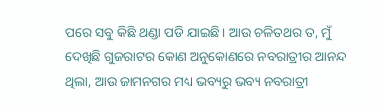ପରେ ସବୁ କିଛି ଥଣ୍ଡା ପଡି ଯାଇଛି। ଆଉ ଚଳିତଥର ତ, ମୁଁ ଦେଖିଛି ଗୁଜରାଟର କୋଣ ଅନୁକୋଣରେ ନବରାତ୍ରୀର ଆନନ୍ଦ ଥିଲା, ଆଉ ଜାମନଗର ମଧ୍ୟ ଭବ୍ୟରୁ ଭବ୍ୟ ନବରାତ୍ରୀ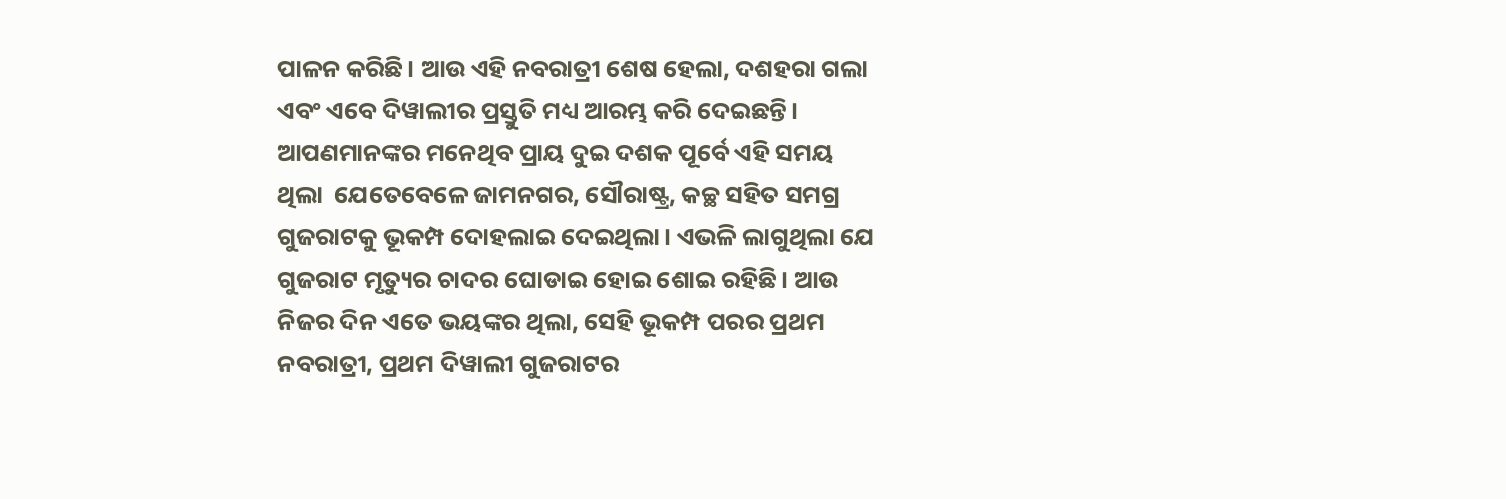ପାଳନ କରିଛି। ଆଉ ଏହି ନବରାତ୍ରୀ ଶେଷ ହେଲା, ଦଶହରା ଗଲା ଏବଂ ଏବେ ଦିୱାଲୀର ପ୍ରସ୍ତୁତି ମଧ୍ୟ ଆରମ୍ଭ କରି ଦେଇଛନ୍ତି। ଆପଣମାନଙ୍କର ମନେଥିବ ପ୍ରାୟ ଦୁଇ ଦଶକ ପୂର୍ବେ ଏହି ସମୟ ଥିଲା  ଯେତେବେଳେ ଜାମନଗର, ସୌରାଷ୍ଟ୍ର, କଚ୍ଛ ସହିତ ସମଗ୍ର ଗୁଜରାଟକୁ ଭୂକମ୍ପ ଦୋହଲାଇ ଦେଇଥିଲା। ଏଭଳି ଲାଗୁଥିଲା ଯେ ଗୁଜରାଟ ମୃତ୍ୟୁର ଚାଦର ଘୋଡାଇ ହୋଇ ଶୋଇ ରହିଛି। ଆଉ ନିଜର ଦିନ ଏତେ ଭୟଙ୍କର ଥିଲା, ସେହି ଭୂକମ୍ପ ପରର ପ୍ରଥମ ନବରାତ୍ରୀ, ପ୍ରଥମ ଦିୱାଲୀ ଗୁଜରାଟର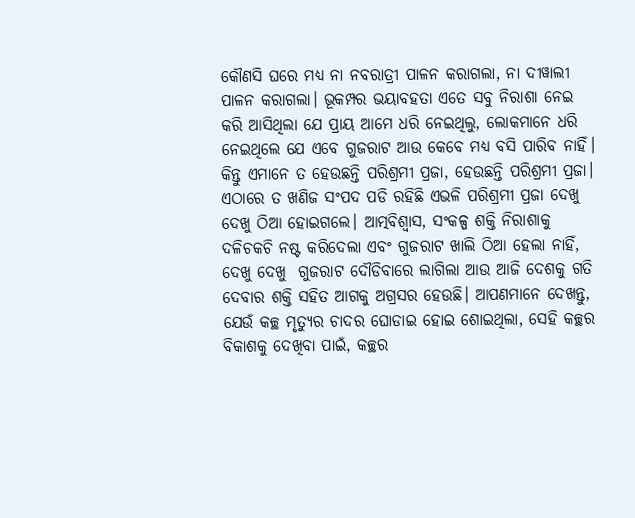କୌଣସି ଘରେ ମଧ୍ୟ ନା ନବରାତ୍ରୀ ପାଳନ କରାଗଲା, ନା ଦୀୱାଲୀ ପାଳନ କରାଗଲା। ଭୂକମ୍ପର ଭୟାବହତା ଏତେ ସବୁ ନିରାଶା ନେଇ କରି ଆସିଥିଲା ଯେ ପ୍ରାୟ ଆମେ ଧରି ନେଇଥିଲୁ, ଲୋକମାନେ ଧରି ନେଇଥିଲେ ଯେ ଏବେ ଗୁଜରାଟ ଆଉ କେବେ ମଧ୍ୟ ବସି ପାରିବ ନାହିଁ। କିନ୍ତୁ ଏମାନେ ତ ହେଉଛନ୍ତି ପରିଶ୍ରମୀ ପ୍ରଜା, ହେଉଛନ୍ତି ପରିଶ୍ରମୀ ପ୍ରଜା। ଏଠାରେ ତ ଖଣିଜ ସଂପଦ ପଡି ରହିଛି ଏଭଳି ପରିଶ୍ରମୀ ପ୍ରଜା ଦେଖୁ ଦେଖୁ ଠିଆ ହୋଇଗଲେ। ଆତ୍ମବିଶ୍ୱାସ, ସଂକଳ୍ପ ଶକ୍ତି ନିରାଶାକୁ ଦଳିଚକଚି ନଷ୍ଟ କରିଦେଲା ଏବଂ ଗୁଜରାଟ ଖାଲି ଠିଆ ହେଲା ନାହିଁ, ଦେଖୁ ଦେଖୁ  ଗୁଜରାଟ ଦୌଡିବାରେ ଲାଗିଲା ଆଉ ଆଜି ଦେଶକୁ ଗତି ଦେବାର ଶକ୍ତି ସହିତ ଆଗକୁ ଅଗ୍ରସର ହେଉଛି। ଆପଣମାନେ ଦେଖନ୍ତୁ, ଯେଉଁ କଚ୍ଛ ମୃତ୍ୟୁର ଚାଦର ଘୋଡାଇ ହୋଇ ଶୋଇଥିଲା, ସେହି କଚ୍ଛର ବିକାଶକୁ ଦେଖିବା ପାଇଁ, କଚ୍ଛର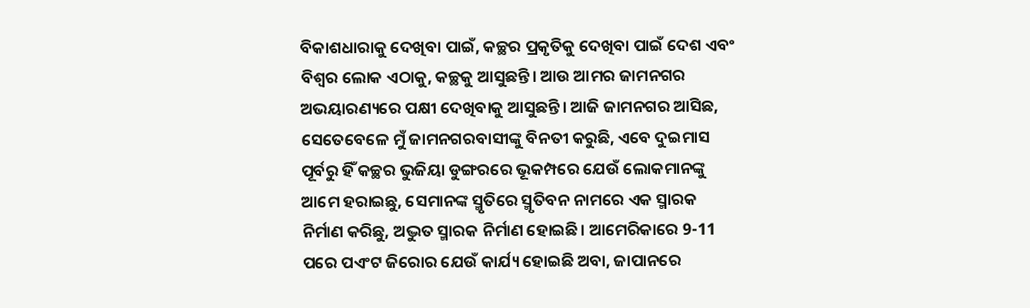ବିକାଶଧାରାକୁ ଦେଖିବା ପାଇଁ, କଚ୍ଛର ପ୍ରକୃତିକୁ ଦେଖିବା ପାଇଁ ଦେଶ ଏବଂ ବିଶ୍ୱର ଲୋକ ଏଠାକୁ, କଚ୍ଛକୁ ଆସୁଛନ୍ତି। ଆଉ ଆମର ଜାମନଗର ଅଭୟାରଣ୍ୟରେ ପକ୍ଷୀ ଦେଖିବାକୁ ଆସୁଛନ୍ତି। ଆଜି ଜାମନଗର ଆସିଛ, ସେତେବେଳେ ମୁଁ ଜାମନଗରବାସୀଙ୍କୁ ବିନତୀ କରୁଛି, ଏବେ ଦୁଇମାସ ପୂର୍ବରୁ ହିଁ କଚ୍ଛର ଭୁଜିୟା ଡୁଙ୍ଗରରେ ଭୂକମ୍ପରେ ଯେଉଁ ଲୋକମାନଙ୍କୁ ଆମେ ହରାଇଛୁ, ସେମାନଙ୍କ ସ୍ମୃତିରେ ସ୍ମୃତିବନ ନାମରେ ଏକ ସ୍ମାରକ ନିର୍ମାଣ କରିଛୁ, ଅଦ୍ଭୁତ ସ୍ମାରକ ନିର୍ମାଣ ହୋଇଛି। ଆମେରିକାରେ 9-11 ପରେ ପଏଂଟ ଜିରୋର ଯେଉଁ କାର୍ଯ୍ୟ ହୋଇଛି ଅବା, ଜାପାନରେ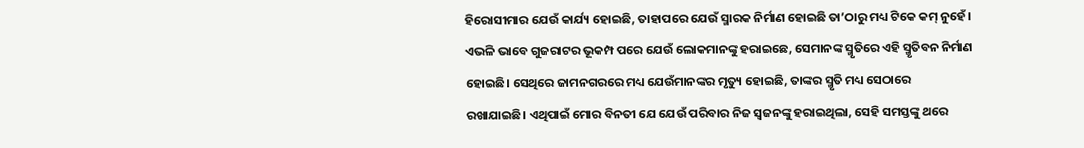ହିରୋସୀମାର ଯେଉଁ କାର୍ଯ୍ୟ ହୋଇଛି, ତାହାପରେ ଯେଉଁ ସ୍ମାରକ ନିର୍ମାଣ ହୋଇଛି ତା’ଠାରୁ ମଧ୍ୟ ଟିକେ କମ୍ ନୁହେଁ। ଏଭଳି ଭାବେ ଗୁଜରାଟର ଭୂକମ୍ପ ପରେ ଯେଉଁ ଲୋକମାନଙ୍କୁ ହରାଇଛେ, ସେମାନଙ୍କ ସ୍ମୃତିରେ ଏହି ସ୍ମୃତିବନ ନିର୍ମାଣ ହୋଇଛି। ସେଥିରେ ଜାମନଗରରେ ମଧ୍ୟ ଯେଉଁମାନଙ୍କର ମୃତ୍ୟୁ ହୋଇଛି, ତାଙ୍କର ସ୍ମୃତି ମଧ୍ୟ ସେଠାରେ ରଖାଯାଇଛି। ଏଥିପାଇଁ ମୋର ବିନତୀ ଯେ ଯେଉଁ ପରିବାର ନିଜ ସ୍ୱଜନଙ୍କୁ ହରାଇଥିଲା, ସେହି ସମସ୍ତଙ୍କୁ ଥରେ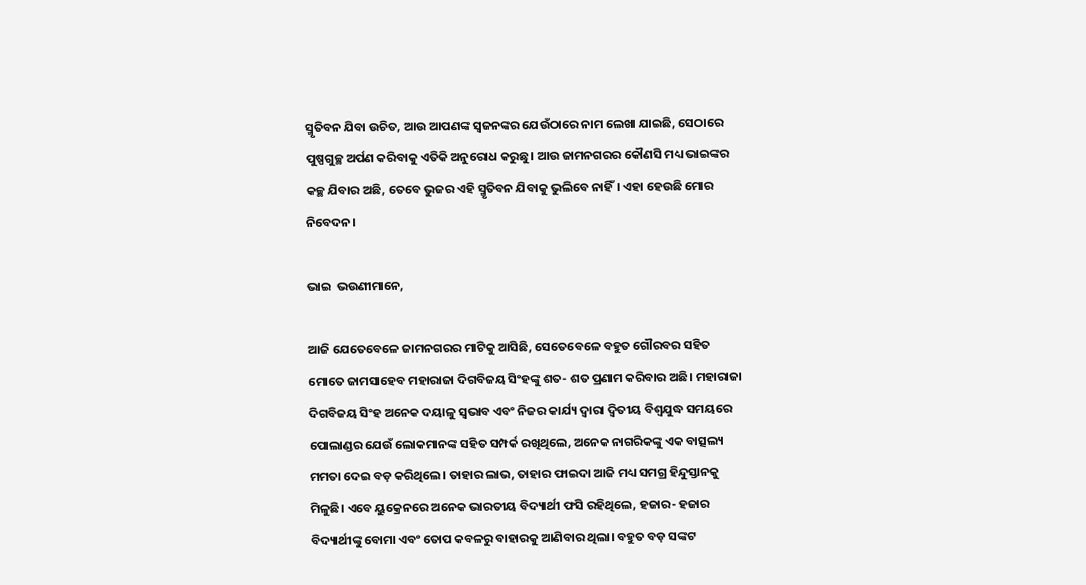ସ୍ମୃତିବନ ଯିବା ଉଚିତ, ଆଉ ଆପଣଙ୍କ ସ୍ୱଜନଙ୍କର ଯେଉଁଠାରେ ନାମ ଲେଖା ଯାଇଛି, ସେଠାରେ ପୁଷ୍ପଗୁଚ୍ଛ ଅର୍ପଣ କରିବାକୁ ଏତିକି ଅନୁରୋଧ କରୁଛୁ। ଆଉ ଜାମନଗରର କୌଣସି ମଧ୍ୟ ଭାଇଙ୍କର କଚ୍ଛ ଯିବାର ଅଛି, ତେବେ ଭୁଜର ଏହି ସ୍ମୃତିବନ ଯିବାକୁ ଭୁଲିବେ ନାହିଁ। ଏହା ହେଉଛି ମୋର ନିବେଦନ।

ଭାଇ  ଭଉଣୀମାନେ,

ଆଜି ଯେତେବେଳେ ଜାମନଗରର ମାଟିକୁ ଆସିଛି, ସେତେବେଳେ ବହୁତ ଗୌରବର ସହିତ ମୋତେ ଜାମସାହେବ ମହାରାଜା ଦିଗବିଜୟ ସିଂହଙ୍କୁ ଶତ- ଶତ ପ୍ରଣାମ କରିବାର ଅଛି। ମହାରାଜା ଦିଗବିଜୟ ସିଂହ ଅନେକ ଦୟାଳୁ ସ୍ୱଭାବ ଏବଂ ନିଜର କାର୍ଯ୍ୟ ଦ୍ୱାରା ଦ୍ୱିତୀୟ ବିଶ୍ୱଯୁଦ୍ଧ ସମୟରେ ପୋଲାଣ୍ଡର ଯେଉଁ ଲୋକମାନଙ୍କ ସହିତ ସମ୍ପର୍କ ରଖିଥିଲେ, ଅନେକ ନାଗରିକଙ୍କୁ ଏକ ବାତ୍ସଲ୍ୟ ମମତା ଦେଇ ବଡ଼ କରିଥିଲେ। ତାହାର ଲାଭ, ତାହାର ଫାଇଦା ଆଜି ମଧ୍ୟ ସମଗ୍ର ହିନ୍ଦୁସ୍ତାନକୁ ମିଳୁଛି। ଏବେ ୟୁକ୍ରେନରେ ଅନେକ ଭାରତୀୟ ବିଦ୍ୟାର୍ଥୀ ଫସି ରହିଥିଲେ, ହଜାର- ହଜାର ବିଦ୍ୟାର୍ଥୀଙ୍କୁ ବୋମା ଏବଂ ତୋପ କବଳରୁ ବାହାରକୁ ଆଣିବାର ଥିଲା। ବହୁତ ବଡ଼ ସଙ୍କଟ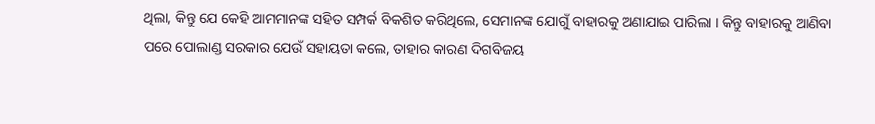ଥିଲା, କିନ୍ତୁ ଯେ କେହି ଆମମାନଙ୍କ ସହିତ ସମ୍ପର୍କ ବିକଶିତ କରିଥିଲେ, ସେମାନଙ୍କ ଯୋଗୁଁ ବାହାରକୁ ଅଣାଯାଇ ପାରିଲା । କିନ୍ତୁ ବାହାରକୁ ଆଣିବା ପରେ ପୋଲାଣ୍ଡ ସରକାର ଯେଉଁ ସହାୟତା କଲେ, ତାହାର କାରଣ ଦିଗବିଜୟ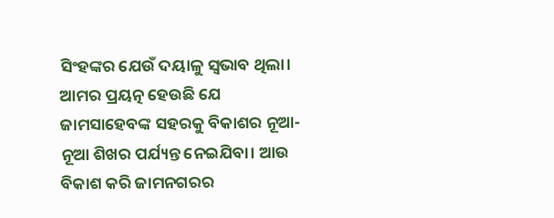ସିଂହଙ୍କର ଯେଉଁ ଦୟାଳୁ ସ୍ୱଭାବ ଥିଲା। ଆମର ପ୍ରୟତ୍ନ ହେଉଛି ଯେ ଜାମସାହେବଙ୍କ ସହରକୁ ବିକାଶର ନୂଆ- ନୂଆ ଶିଖର ପର୍ଯ୍ୟନ୍ତ ନେଇଯିବା। ଆଉ ବିକାଶ କରି ଜାମନଗରର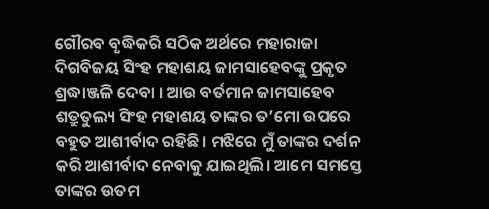ଗୌରବ ବୃଦ୍ଧିକରି ସଠିକ ଅର୍ଥରେ ମହାରାଜା ଦିଗବିଜୟ ସିଂହ ମହାଶୟ ଜାମସାହେବଙ୍କୁ ପ୍ରକୃତ ଶ୍ରଦ୍ଧାଞ୍ଜଳି ଦେବା । ଆଉ ବର୍ତମାନ ଜାମସାହେବ ଶତ୍ରୁତୁଲ୍ୟ ସିଂହ ମହାଶୟ ତାଙ୍କର ତ’ମୋ ଉପରେ ବହୁତ ଆଶୀର୍ବାଦ ରହିଛି। ମଝିରେ ମୁଁ ତାଙ୍କର ଦର୍ଶନ କରି ଆଶୀର୍ବାଦ ନେବାକୁ ଯାଇଥିଲି। ଆମେ ସମସ୍ତେ ତାଙ୍କର ଉତମ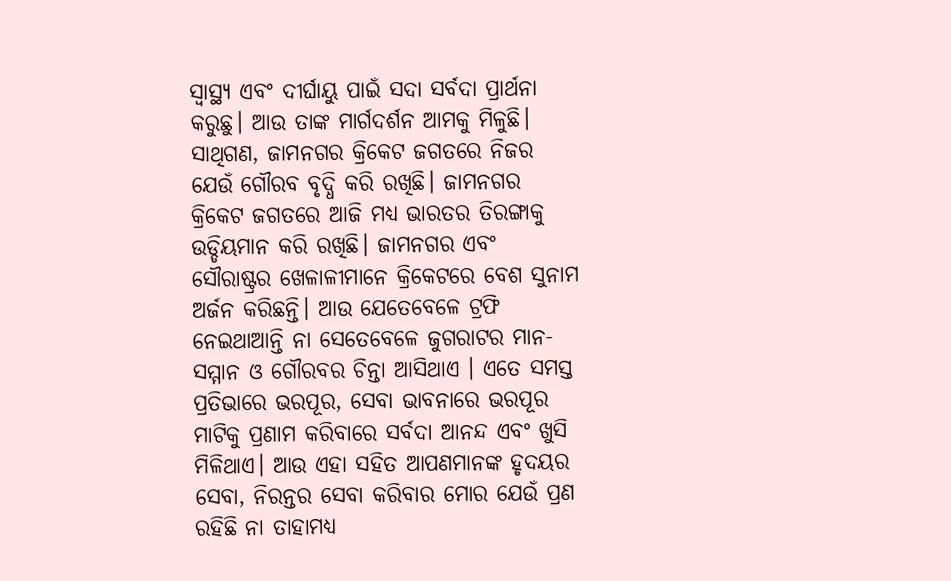ସ୍ୱାସ୍ଥ୍ୟ ଏବଂ ଦୀର୍ଘାୟୁ ପାଇଁ ସଦା ସର୍ବଦା ପ୍ରାର୍ଥନା କରୁଛୁ। ଆଉ ତାଙ୍କ ମାର୍ଗଦର୍ଶନ ଆମକୁ ମିଳୁଛି। ସାଥିଗଣ, ଜାମନଗର କ୍ରିକେଟ ଜଗତରେ ନିଜର ଯେଉଁ ଗୌରବ ବୃଦ୍ଧି କରି ରଖିଛି। ଜାମନଗର କ୍ରିକେଟ ଜଗତରେ ଆଜି ମଧ୍ୟ ଭାରତର ତିରଙ୍ଗାକୁ ଉଡ୍ଡିୟମାନ କରି ରଖିଛି। ଜାମନଗର ଏବଂ ସୌରାଷ୍ଟ୍ରର ଖେଳାଳୀମାନେ କ୍ରିକେଟରେ ବେଶ ସୁନାମ ଅର୍ଜନ କରିଛନ୍ତି। ଆଉ ଯେତେବେଳେ ଟ୍ରଫି ନେଇଥାଆନ୍ତି ନା ସେତେବେଳେ ଜୁଗରାଟର ମାନ- ସମ୍ମାନ ଓ ଗୌରବର ଚିନ୍ତା ଆସିଥାଏ । ଏତେ ସମସ୍ତ ପ୍ରତିଭାରେ ଭରପୂର, ସେବା ଭାବନାରେ ଭରପୂର ମାଟିକୁ ପ୍ରଣାମ କରିବାରେ ସର୍ବଦା ଆନନ୍ଦ ଏବଂ ଖୁସି ମିଳିଥାଏ। ଆଉ ଏହା ସହିତ ଆପଣମାନଙ୍କ ହୃଦୟର ସେବା, ନିରନ୍ତର ସେବା କରିବାର ମୋର ଯେଉଁ ପ୍ରଣ ରହିଛି ନା ତାହାମଧ୍ୟ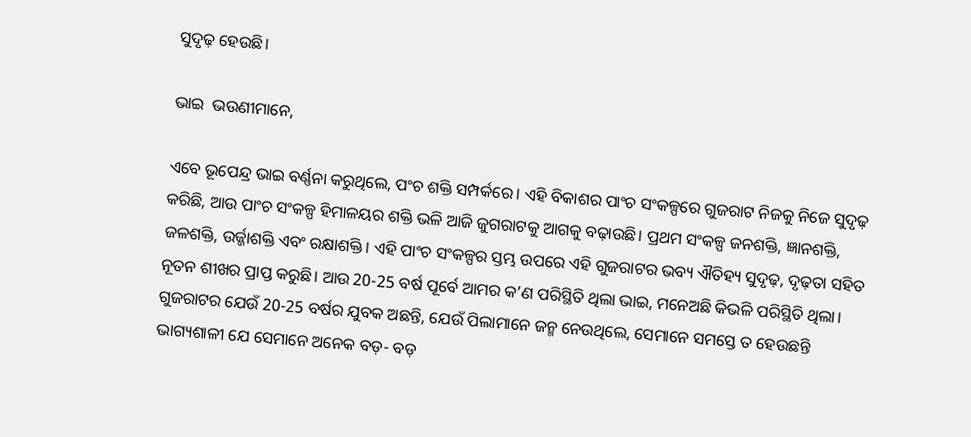ସୁଦୃଢ଼ ହେଉଛି।

ଭାଇ  ଭଉଣୀମାନେ,

ଏବେ ଭୂପେନ୍ଦ୍ର ଭାଇ ବର୍ଣ୍ଣନା କରୁଥିଲେ, ପଂଚ ଶକ୍ତି ସମ୍ପର୍କରେ। ଏହି ବିକାଶର ପାଂଚ ସଂକଳ୍ପରେ ଗୁଜରାଟ ନିଜକୁ ନିଜେ ସୁଦୃଢ଼ କରିଛି, ଆଉ ପାଂଚ ସଂକଳ୍ପ ହିମାଳୟର ଶକ୍ତି ଭଳି ଆଜି ଜୁଗରାଟକୁ ଆଗକୁ ବଢ଼ାଉଛି। ପ୍ରଥମ ସଂକଳ୍ପ ଜନଶକ୍ତି, ଜ୍ଞାନଶକ୍ତି, ଜଳଶକ୍ତି, ଉର୍ଜ୍ଜାଶକ୍ତି ଏବଂ ରକ୍ଷାଶକ୍ତି। ଏହି ପାଂଚ ସଂକଳ୍ପର ସ୍ତମ୍ଭ ଉପରେ ଏହି ଗୁଜରାଟର ଭବ୍ୟ ଐତିହ୍ୟ ସୁଦୃଢ଼, ଦୃଢ଼ତା ସହିତ ନୂତନ ଶୀଖର ପ୍ରାପ୍ତ କରୁଛି। ଆଉ 20-25 ବର୍ଷ ପୂର୍ବେ ଆମର କ’ଣ ପରିସ୍ଥିତି ଥିଲା ଭାଇ, ମନେଅଛି କିଭଳି ପରିସ୍ଥିତି ଥିଲା। ଗୁଜରାଟର ଯେଉଁ 20-25 ବର୍ଷର ଯୁବକ ଅଛନ୍ତି, ଯେଉଁ ପିଲାମାନେ ଜନ୍ମ ନେଉଥିଲେ, ସେମାନେ ସମସ୍ତେ ତ ହେଉଛନ୍ତି ଭାଗ୍ୟଶାଳୀ ଯେ ସେମାନେ ଅନେକ ବଡ଼- ବଡ଼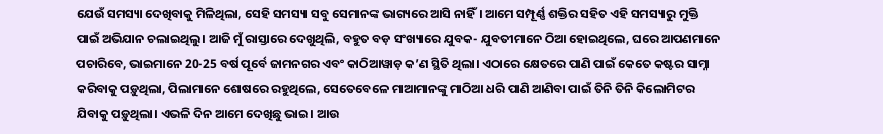ଯେଉଁ ସମସ୍ୟା ଦେଖିବାକୁ ମିଳିଥିଲା, ସେହି ସମସ୍ୟା ସବୁ ସେମାନଙ୍କ ଭାଗ୍ୟରେ ଆସି ନାହିଁ। ଆମେ ସମ୍ପୂର୍ଣ୍ଣ ଶକ୍ତିର ସହିତ ଏହି ସମସ୍ୟାରୁ ମୁକ୍ତି ପାଇଁ ଅଭିଯାନ ଚଲାଇଥିଲୁ। ଆଜି ମୁଁ ରାସ୍ତାରେ ଦେଖୁଥିଲି, ବହୁତ ବଡ଼ ସଂଖ୍ୟାରେ ଯୁବକ- ଯୁବତୀମାନେ ଠିଆ ହୋଇଥିଲେ, ଘରେ ଆପଣମାନେ ପଚାରିବେ, ଭାଇମାନେ 20-25 ବର୍ଷ ପୂର୍ବେ ଜାମନଗର ଏବଂ କାଠିଆୱାଡ଼ କ’ଣ ସ୍ଥିତି ଥିଲା। ଏଠାରେ କ୍ଷେତରେ ପାଣି ପାଇଁ କେତେ କଷ୍ଟର ସାମ୍ନା କରିବାକୁ ପଡ଼ୁଥିଲା, ପିଲାମାନେ ଶୋଷରେ ରହୁଥିଲେ, ସେତେବେଳେ ମାଆମାନଙ୍କୁ ମାଠିଆ ଧରି ପାଣି ଆଣିବା ପାଇଁ ତିନି ତିନି କିଲୋମିଟର ଯିବାକୁ ପଡ଼ୁଥିଲା। ଏଭଳି ଦିନ ଆମେ ଦେଖିଛୁ ଭାଇ। ଆଉ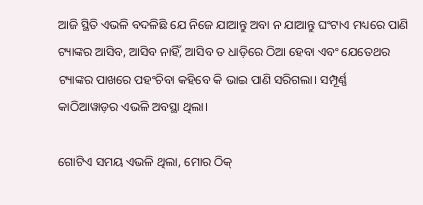ଆଜି ସ୍ଥିତି ଏଭଳି ବଦଳିଛି ଯେ ନିଜେ ଯାଆନ୍ତୁ ଅବା ନ ଯାଆନ୍ତୁ ଘଂଟାଏ ମଧ୍ୟରେ ପାଣି ଟ୍ୟାଙ୍କର ଆସିବ, ଆସିବ ନାହିଁ, ଆସିବ ତ ଧାଡ଼ିରେ ଠିଆ ହେବା ଏବଂ ଯେତେଥର ଟ୍ୟାଙ୍କର ପାଖରେ ପହଂଚିବା କହିବେ କି ଭାଇ ପାଣି ସରିଗଲା। ସମ୍ପୂର୍ଣ୍ଣ କାଠିଆୱାଡ଼ର ଏଭଳି ଅବସ୍ଥା ଥିଲା।

ଗୋଟିଏ ସମୟ ଏଭଳି ଥିଲା, ମୋର ଠିକ୍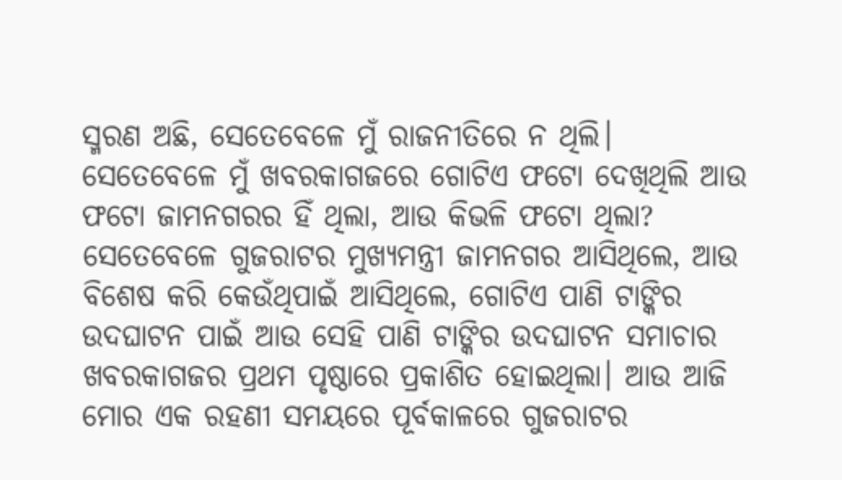ସ୍ମରଣ ଅଛି, ସେତେବେଳେ ମୁଁ ରାଜନୀତିରେ ନ ଥିଲି। ସେତେବେଳେ ମୁଁ ଖବରକାଗଜରେ ଗୋଟିଏ ଫଟୋ ଦେଖିଥିଲି ଆଉ ଫଟୋ ଜାମନଗରର ହିଁ ଥିଲା, ଆଉ କିଭଳି ଫଟୋ ଥିଲା? ସେତେବେଳେ ଗୁଜରାଟର ମୁଖ୍ୟମନ୍ତ୍ରୀ ଜାମନଗର ଆସିଥିଲେ, ଆଉ ବିଶେଷ କରି କେଉଁଥିପାଇଁ ଆସିଥିଲେ, ଗୋଟିଏ ପାଣି ଟାଙ୍କିର ଉଦଘାଟନ ପାଇଁ ଆଉ ସେହି ପାଣି ଟାଙ୍କିର ଉଦଘାଟନ ସମାଚାର ଖବରକାଗଜର ପ୍ରଥମ ପୃଷ୍ଠାରେ ପ୍ରକାଶିତ ହୋଇଥିଲା। ଆଉ ଆଜି ମୋର ଏକ ରହଣୀ ସମୟରେ ପୂର୍ବକାଳରେ ଗୁଜରାଟର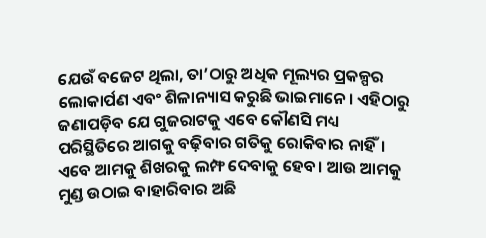ଯେଉଁ ବଜେଟ ଥିଲା, ତା’ଠାରୁ ଅଧିକ ମୂଲ୍ୟର ପ୍ରକଳ୍ପର ଲୋକାର୍ପଣ ଏବଂ ଶିଳାନ୍ୟାସ କରୁଛି ଭାଇମାନେ। ଏହିଠାରୁ ଜଣାପଡ଼ିବ ଯେ ଗୁଜରାଟକୁ ଏବେ କୌଣସି ମଧ୍ୟ ପରିସ୍ଥିତିରେ ଆଗକୁ ବଢ଼ିବାର ଗତିକୁ ରୋକିବାର ନାହିଁ। ଏବେ ଆମକୁ ଶିଖରକୁ ଲମ୍ଫ ଦେବାକୁ ହେବ। ଆଉ ଆମକୁ ମୁଣ୍ଡ ଉଠାଇ ବାହାରିବାର ଅଛି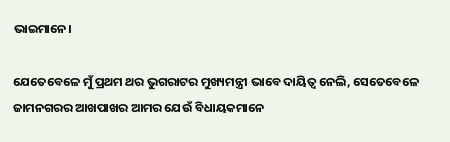ଭାଇମାନେ।

ଯେତେବେଳେ ମୁଁ ପ୍ରଥମ ଥର ଭୁଗରାଟର ମୁଖ୍ୟମନ୍ତ୍ରୀ ଭାବେ ଦାୟିତ୍ୱ ନେଲି, ସେତେବେଳେ ଜାମନଗରର ଆଖପାଖର ଆମର ଯେଉଁ ବିଧାୟକମାନେ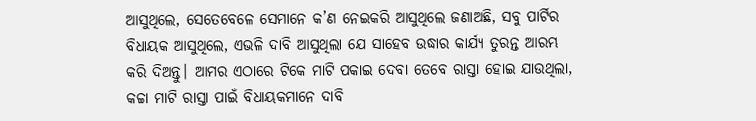ଆସୁଥିଲେ, ସେତେବେଳେ ସେମାନେ କ’ଣ ନେଇକରି ଆସୁଥିଲେ ଜଣାଅଛି, ସବୁ ପାର୍ଟିର ବିଧାୟକ ଆସୁଥିଲେ, ଏଭଳି ଦାବି ଆସୁଥିଲା ଯେ ସାହେବ ଉଦ୍ଧାର କାର୍ଯ୍ୟ ତୁରନ୍ତ ଆରମ୍ଭ କରି ଦିଅନ୍ତୁ। ଆମର ଏଠାରେ ଟିକେ ମାଟି ପକାଇ ଦେବା ତେବେ ରାସ୍ତା ହୋଇ ଯାଉଥିଲା, କଚ୍ଚା ମାଟି ରାସ୍ତା ପାଇଁ ବିଧାୟକମାନେ ଦାବି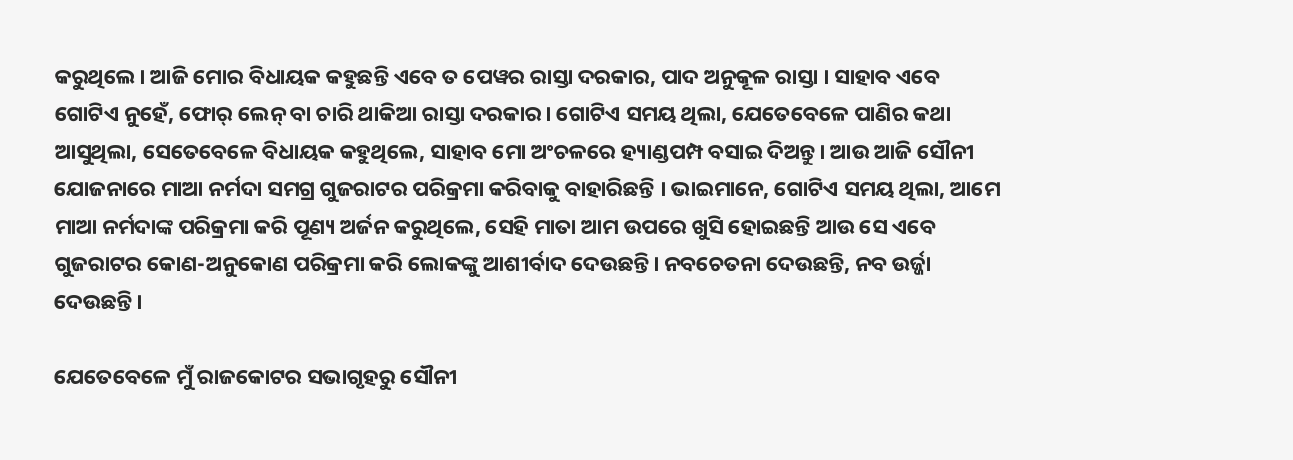କରୁଥିଲେ। ଆଜି ମୋର ବିଧାୟକ କହୁଛନ୍ତି ଏବେ ତ ପେୱର ରାସ୍ତା ଦରକାର, ପାଦ ଅନୁକୂଳ ରାସ୍ତା । ସାହାବ ଏବେ ଗୋଟିଏ ନୁହେଁ, ଫୋର୍ ଲେନ୍ ବା ଚାରି ଥାକିଆ ରାସ୍ତା ଦରକାର। ଗୋଟିଏ ସମୟ ଥିଲା, ଯେତେବେଳେ ପାଣିର କଥା ଆସୁଥିଲା, ସେତେବେଳେ ବିଧାୟକ କହୁଥିଲେ, ସାହାବ ମୋ ଅଂଚଳରେ ହ୍ୟାଣ୍ଡପମ୍ପ ବସାଇ ଦିଅନ୍ତୁ। ଆଉ ଆଜି ସୌନୀ ଯୋଜନାରେ ମାଆ ନର୍ମଦା ସମଗ୍ର ଗୁଜରାଟର ପରିକ୍ରମା କରିବାକୁ ବାହାରିଛନ୍ତି । ଭାଇମାନେ, ଗୋଟିଏ ସମୟ ଥିଲା, ଆମେ ମାଆ ନର୍ମଦାଙ୍କ ପରିକ୍ରମା କରି ପୂଣ୍ୟ ଅର୍ଜନ କରୁଥିଲେ, ସେହି ମାତା ଆମ ଉପରେ ଖୁସି ହୋଇଛନ୍ତି ଆଉ ସେ ଏବେ ଗୁଜରାଟର କୋଣ-ଅନୁକୋଣ ପରିକ୍ରମା କରି ଲୋକଙ୍କୁ ଆଶୀର୍ବାଦ ଦେଉଛନ୍ତି। ନବଚେତନା ଦେଉଛନ୍ତି, ନବ ଉର୍ଜ୍ଜା ଦେଉଛନ୍ତି।

ଯେତେବେଳେ ମୁଁ ରାଜକୋଟର ସଭାଗୃହରୁ ସୌନୀ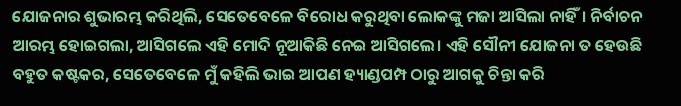ଯୋଜନାର ଶୁଭାରମ୍ଭ କରିଥିଲି, ସେତେବେଳେ ବିରୋଧ କରୁଥିବା ଲୋକଙ୍କୁ ମଜା ଆସିଲା ନାହିଁ। ନିର୍ବାଚନ ଆରମ୍ଭ ହୋଇଗଲା, ଆସିଗଲେ ଏହି ମୋଦି ନୂଆକିଛି ନେଇ ଆସିଗଲେ। ଏହି ସୌନୀ ଯୋଜନା ତ ହେଉଛି ବହୁତ କଷ୍ଟକର, ସେତେବେଳେ ମୁଁ କହିଲି ଭାଇ ଆପଣ ହ୍ୟାଣ୍ଡପମ୍ପ ଠାରୁ ଆଗକୁ ଚିନ୍ତା କରି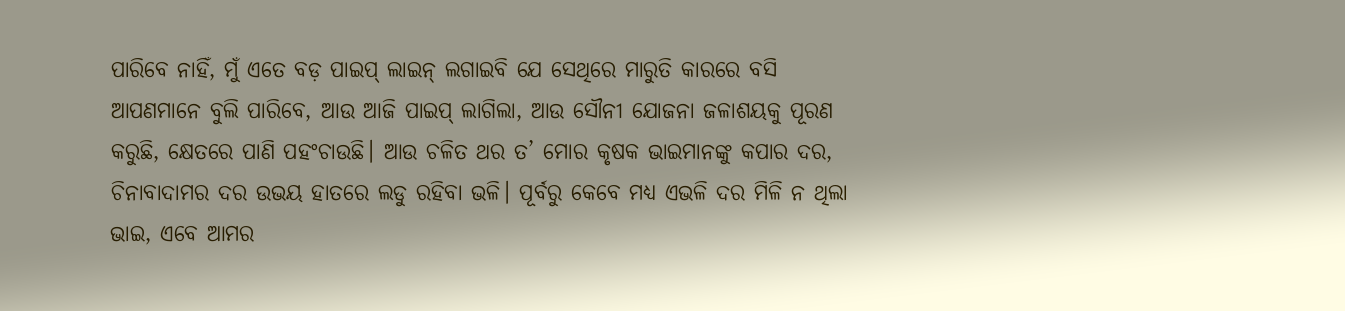ପାରିବେ ନାହିଁ, ମୁଁ ଏତେ ବଡ଼ ପାଇପ୍ ଲାଇନ୍ ଲଗାଇବି ଯେ ସେଥିରେ ମାରୁତି କାରରେ ବସି ଆପଣମାନେ ବୁଲି ପାରିବେ, ଆଉ ଆଜି ପାଇପ୍ ଲାଗିଲା, ଆଉ ସୌନୀ ଯୋଜନା ଜଳାଶୟକୁ ପୂରଣ କରୁଛି, କ୍ଷେତରେ ପାଣି ପହଂଚାଉଛି। ଆଉ ଚଳିତ ଥର ତ’ ମୋର କୃଷକ ଭାଇମାନଙ୍କୁ କପାର ଦର, ଚିନାବାଦାମର ଦର ଉଭୟ ହାତରେ ଲଡୁ ରହିବା ଭଳି। ପୂର୍ବରୁ କେବେ ମଧ୍ୟ ଏଭଳି ଦର ମିଳି ନ ଥିଲା ଭାଇ, ଏବେ ଆମର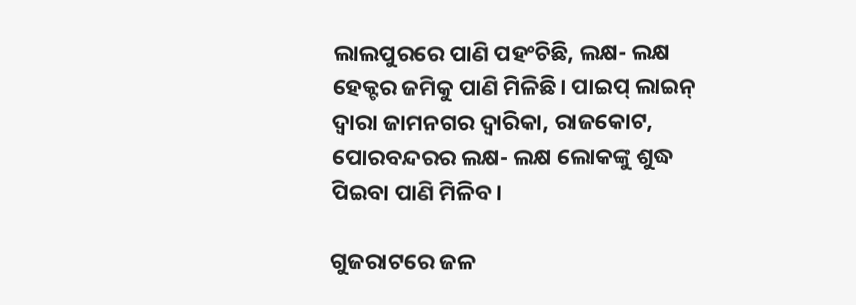ଲାଲପୁରରେ ପାଣି ପହଂଚିଛି, ଲକ୍ଷ- ଲକ୍ଷ ହେକ୍ଟର ଜମିକୁ ପାଣି ମିଳିଛି। ପାଇପ୍ ଲାଇନ୍ ଦ୍ୱାରା ଜାମନଗର ଦ୍ୱାରିକା, ରାଜକୋଟ, ପୋରବନ୍ଦରର ଲକ୍ଷ- ଲକ୍ଷ ଲୋକଙ୍କୁ ଶୁଦ୍ଧ ପିଇବା ପାଣି ମିଳିବ।

ଗୁଜରାଟରେ ଜଳ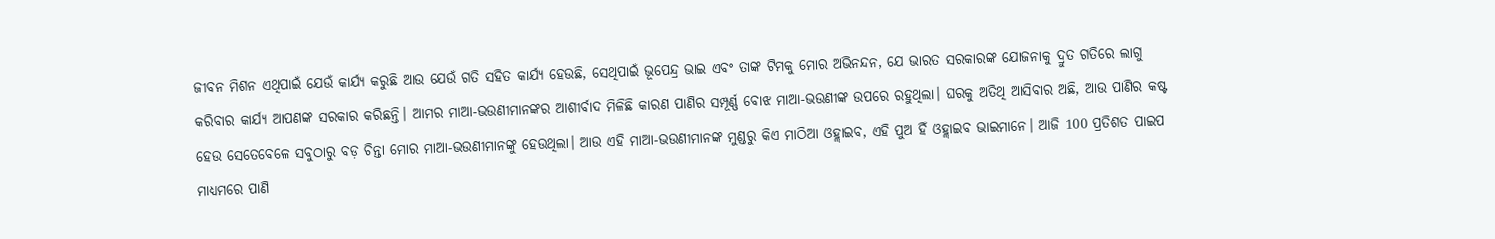ଜୀବନ ମିଶନ ଏଥିପାଇଁ ଯେଉଁ କାର୍ଯ୍ୟ କରୁଛି ଆଉ ଯେଉଁ ଗତି ସହିତ କାର୍ଯ୍ୟ ହେଉଛି, ସେଥିପାଇଁ ଭୂପେନ୍ଦ୍ର ଭାଇ ଏବଂ ତାଙ୍କ ଟିମକୁ ମୋର ଅଭିନନ୍ଦନ, ଯେ ଭାରତ ସରକାରଙ୍କ ଯୋଜନାକୁ ଦ୍ରୁତ ଗତିରେ ଲାଗୁ କରିବାର କାର୍ଯ୍ୟ ଆପଣଙ୍କ ସରକାର କରିଛନ୍ତି। ଆମର ମାଆ-ଭଉଣୀମାନଙ୍କର ଆଶୀର୍ବାଦ ମିଳିଛି କାରଣ ପାଣିର ସମ୍ପୂର୍ଣ୍ଣ ବୋଝ ମାଆ-ଭଉଣୀଙ୍କ ଉପରେ ରହୁଥିଲା। ଘରକୁ ଅତିଥି ଆସିବାର ଅଛି, ଆଉ ପାଣିର କଷ୍ଟ ହେଉ ସେତେବେଳେ ସବୁଠାରୁ ବଡ଼ ଚିନ୍ତା ମୋର ମାଆ-ଭଉଣୀମାନଙ୍କୁ ହେଉଥିଲା। ଆଉ ଏହି ମାଆ-ଭଉଣୀମାନଙ୍କ ମୁଣ୍ଡରୁ କିଏ ମାଠିଆ ଓହ୍ଲାଇବ, ଏହି ପୁଅ ହିଁ ଓହ୍ଲାଇବ ଭାଇମାନେ। ଆଜି 100 ପ୍ରତିଶତ ପାଇପ ମାଧ୍ୟମରେ ପାଣି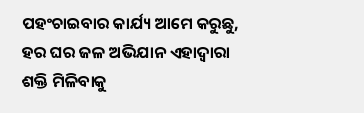ପହଂଚାଇବାର କାର୍ଯ୍ୟ ଆମେ କରୁଛୁ, ହର ଘର ଜଳ ଅଭିଯାନ ଏହାଦ୍ୱାରା ଶକ୍ତି ମିଳିବାକୁ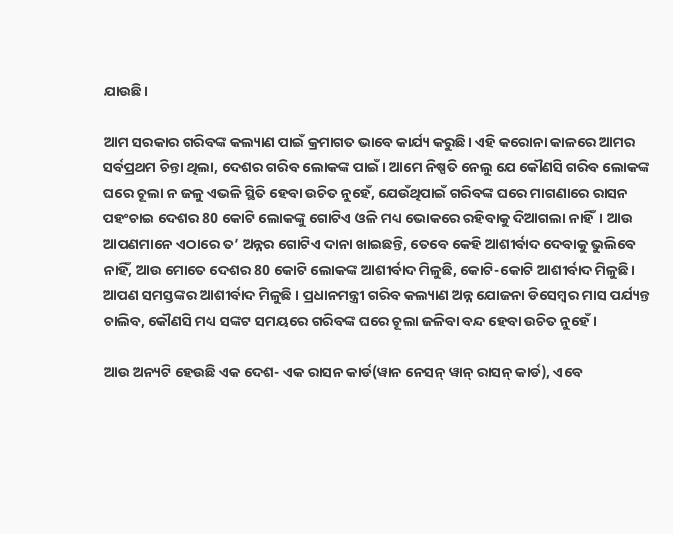ଯାଉଛି।

ଆମ ସରକାର ଗରିବଙ୍କ କଲ୍ୟାଣ ପାଇଁ କ୍ରମାଗତ ଭାବେ କାର୍ଯ୍ୟ କରୁଛି। ଏହି କରୋନା କାଳରେ ଆମର ସର୍ବପ୍ରଥମ ଚିନ୍ତା ଥିଲା, ଦେଶର ଗରିବ ଲୋକଙ୍କ ପାଇଁ। ଆମେ ନିଷ୍ପତି ନେଲୁ ଯେ କୌଣସି ଗରିବ ଲୋକଙ୍କ ଘରେ ଚୂଲା ନ ଜଳୁ ଏଭଳି ସ୍ଥିତି ହେବା ଉଚିତ ନୁହେଁ, ଯେଉଁଥିପାଇଁ ଗରିବଙ୍କ ଘରେ ମାଗଣାରେ ରାସନ ପହଂଚାଇ ଦେଶର 80 କୋଟି ଲୋକଙ୍କୁ ଗୋଟିଏ ଓଳି ମଧ୍ୟ ଭୋକରେ ରହିବାକୁ ଦିଆଗଲା ନାହିଁ। ଆଉ ଆପଣମାନେ ଏଠାରେ ତ’ ଅନ୍ନର ଗୋଟିଏ ଦାନା ଖାଇଛନ୍ତି, ତେବେ କେହି ଆଶୀର୍ବାଦ ଦେବାକୁ ଭୁଲିବେ ନାହିଁ, ଆଉ ମୋତେ ଦେଶର 80 କୋଟି ଲୋକଙ୍କ ଆଶୀର୍ବାଦ ମିଳୁଛି, କୋଟି-କୋଟି ଆଶୀର୍ବାଦ ମିଳୁଛି। ଆପଣ ସମସ୍ତଙ୍କର ଆଶୀର୍ବାଦ ମିଳୁଛି । ପ୍ରଧାନମନ୍ତ୍ରୀ ଗରିବ କଲ୍ୟାଣ ଅନ୍ନ ଯୋଜନା ଡିସେମ୍ବର ମାସ ପର୍ଯ୍ୟନ୍ତ ଚାଲିବ, କୌଣସି ମଧ୍ୟ ସଙ୍କଟ ସମୟରେ ଗରିବଙ୍କ ଘରେ ଚୂଲା ଜଳିବା ବନ୍ଦ ହେବା ଉଚିତ ନୁହେଁ।

ଆଉ ଅନ୍ୟଟି ହେଉଛି ଏକ ଦେଶ- ଏକ ରାସନ କାର୍ଡ(ୱାନ ନେସନ୍ ୱାନ୍ ରାସନ୍ କାର୍ଡ), ଏବେ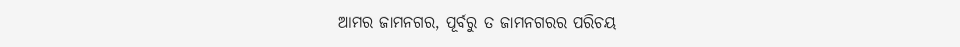ଆମର ଜାମନଗର, ପୂର୍ବରୁ ତ ଜାମନଗରର ପରିଚୟ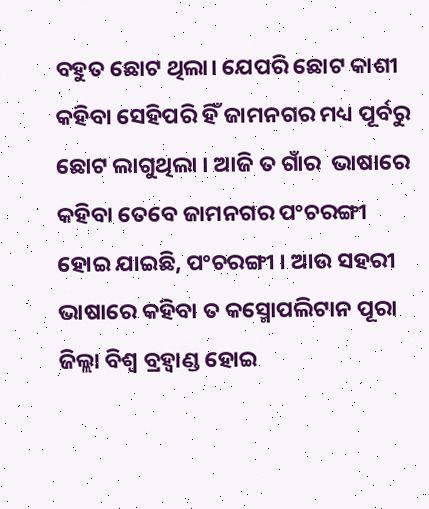ବହୁତ ଛୋଟ ଥିଲା। ଯେପରି ଛୋଟ କାଶୀ କହିବା ସେହିପରି ହିଁ ଜାମନଗର ମଧ୍ୟ ପୂର୍ବରୁ ଛୋଟ ଲାଗୁଥିଲା । ଆଜି ତ ଗାଁର  ଭାଷାରେ କହିବା ତେବେ ଜାମନଗର ପଂଚରଙ୍ଗୀ ହୋଇ ଯାଇଛି, ପଂଚରଙ୍ଗୀ । ଆଉ ସହରୀ ଭାଷାରେ କହିବା ତ କସ୍ମୋପଲିଟାନ ପୂରା ଜିଲ୍ଲା ବିଶ୍ୱ ବ୍ରହ୍ୱାଣ୍ଡ ହୋଇ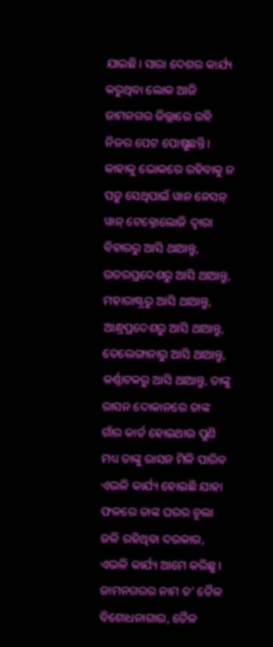ଯାଇଛି। ସାରା ଦେଶର କାର୍ଯ୍ୟ କରୁଥିବା ଲୋକ ଆଜି ଜାମନଗର ଜିଲ୍ଲାରେ ରହି ନିଜର ପେଟ ପୋଷୁଛନ୍ତି। କାହାକୁ ଭୋକରେ ରହିବାକୁ ନ ପଡ଼ୁ ସେଥିପାଇଁ ୱାନ ନେସନ୍ ୱାନ୍ ଟେକ୍ନୋଲୋଜି ଦ୍ୱାରା ବିହାରରୁ ଆସି ଥାଆନ୍ତୁ, ଉତରପ୍ରଦେଶରୁ ଆସି ଥାଆନ୍ତୁ, ମହାରାଷ୍ଟ୍ରରୁ ଆସି ଥାଆନ୍ତୁ, ଆନ୍ଧ୍ରପ୍ରଦେଶରୁ ଆସି ଥାଆନ୍ତୁ, ତେଲେଙ୍ଗାନାରୁ ଆସି ଥାଆନ୍ତୁ, କର୍ଣ୍ଣାଟକରୁ ଆସି ଥାଆନ୍ତୁ, ତାଙ୍କୁ ରାସନ ଦୋକାନରେ ତାଙ୍କ ଗାଁର କାର୍ଡ ହୋଇଥାଉ ପୁଣି ମଧ୍ୟ ତାଙ୍କୁ ରାସନ ମିଳି ପାରିବ ଏଭଳି କାର୍ଯ୍ୟ ହୋଇଛି ଯାହା ଫଳରେ ତାଙ୍କ ଘରର ଚୂଲା ଜଳି ରହିଥିବା ଦରକାର, ଏଭଳି କାର୍ଯ୍ୟ ଆମେ କରିଛୁ। ଜାମନଗରର ନାମ ତ’ ତୈଳ ବିଶୋଧନାଗାର, ତୈଳ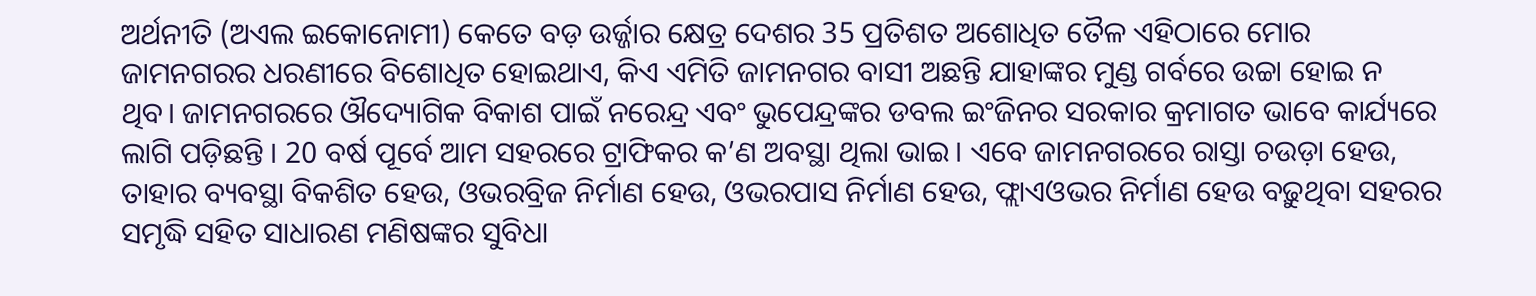ଅର୍ଥନୀତି (ଅଏଲ ଇକୋନୋମୀ) କେତେ ବଡ଼ ଉର୍ଜ୍ଜାର କ୍ଷେତ୍ର ଦେଶର 35 ପ୍ରତିଶତ ଅଶୋଧିତ ତୈଳ ଏହିଠାରେ ମୋର ଜାମନଗରର ଧରଣୀରେ ବିଶୋଧିତ ହୋଇଥାଏ, କିଏ ଏମିତି ଜାମନଗର ବାସୀ ଅଛନ୍ତି ଯାହାଙ୍କର ମୁଣ୍ଡ ଗର୍ବରେ ଉଚ୍ଚା ହୋଇ ନ ଥିବ। ଜାମନଗରରେ ଔଦ୍ୟୋଗିକ ବିକାଶ ପାଇଁ ନରେନ୍ଦ୍ର ଏବଂ ଭୁପେନ୍ଦ୍ରଙ୍କର ଡବଲ ଇଂଜିନର ସରକାର କ୍ରମାଗତ ଭାବେ କାର୍ଯ୍ୟରେ ଲାଗି ପଡ଼ିଛନ୍ତି । 20 ବର୍ଷ ପୂର୍ବେ ଆମ ସହରରେ ଟ୍ରାଫିକର କ’ଣ ଅବସ୍ଥା ଥିଲା ଭାଇ। ଏବେ ଜାମନଗରରେ ରାସ୍ତା ଚଉଡ଼ା ହେଉ, ତାହାର ବ୍ୟବସ୍ଥା ବିକଶିତ ହେଉ, ଓଭରବ୍ରିଜ ନିର୍ମାଣ ହେଉ, ଓଭରପାସ ନିର୍ମାଣ ହେଉ, ଫ୍ଲାଏଓଭର ନିର୍ମାଣ ହେଉ ବଢ଼ୁଥିବା ସହରର ସମୃଦ୍ଧି ସହିତ ସାଧାରଣ ମଣିଷଙ୍କର ସୁବିଧା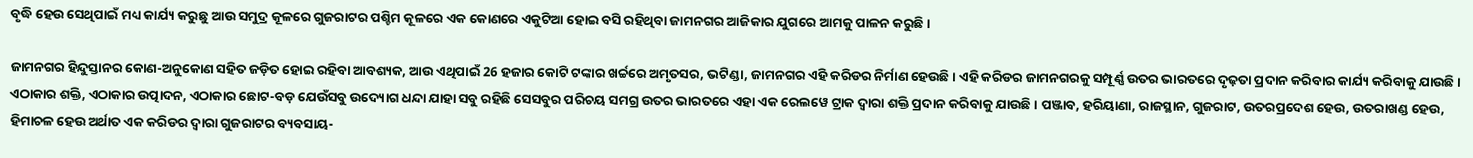ବୃଦ୍ଧି ହେଉ ସେଥିପାଇଁ ମଧ୍ୟ କାର୍ଯ୍ୟ କରୁଛୁ ଆଉ ସମୁଦ୍ର କୂଳରେ ଗୁଜରାଟର ପଶ୍ଚିମ କୂଳରେ ଏକ କୋଣରେ ଏକୁଟିଆ ହୋଇ ବସି ରହିଥିବା ଜାମନଗର ଆଜିକାର ଯୁଗରେ ଆମକୁ ପାଳନ କରୁଛି।

ଜାମନଗର ହିନ୍ଦୁସ୍ତାନର କୋଣ-ଅନୁକୋଣ ସହିତ ଜଡ଼ିତ ହୋଇ ରହିବା ଆବଶ୍ୟକ, ଆଉ ଏଥିପାଇଁ 26 ହଜାର କୋଟି ଟଙ୍କାର ଖର୍ଚ୍ଚରେ ଅମୃତସର, ଭଟିଣ୍ଡା, ଜାମନଗର ଏହି କରିଡର ନିର୍ମାଣ ହେଉଛି। ଏହି କରିଡର ଜାମନଗରକୁ ସମ୍ପୂର୍ଣ୍ଣ ଉତର ଭାରତରେ ଦୃଢ଼ତା ପ୍ରଦାନ କରିବାର କାର୍ଯ୍ୟ କରିବାକୁ ଯାଉଛି। ଏଠାକାର ଶକ୍ତି, ଏଠାକାର ଉତ୍ପାଦନ, ଏଠାକାର ଛୋଟ-ବଡ଼ ଯେଉଁସବୁ ଉଦ୍ୟୋଗ ଧନ୍ଦା ଯାହା ସବୁ ରହିଛି ସେସବୁର ପରିଚୟ ସମଗ୍ର ଉତର ଭାରତରେ ଏହା ଏକ ରେଲୱେ ଟ୍ରାକ ଦ୍ୱାରା ଶକ୍ତି ପ୍ରଦାନ କରିବାକୁ ଯାଉଛି। ପଞ୍ଜାବ, ହରିୟାଣା, ରାଜସ୍ଥାନ, ଗୁଜରାଟ, ଉତରପ୍ରଦେଶ ହେଉ, ଉତରାଖଣ୍ଡ ହେଉ, ହିମାଚଳ ହେଉ ଅର୍ଥାତ ଏକ କରିଡର ଦ୍ୱାରା ଗୁଜରାଟର ବ୍ୟବସାୟ-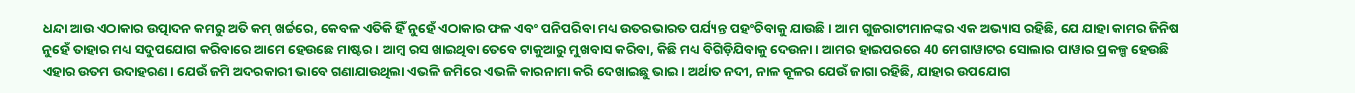ଧନ୍ଦା ଆଉ ଏଠାକାର ଉତ୍ପାଦନ କମରୁ ଅତି କମ୍ ଖର୍ଚ୍ଚରେ, କେବଳ ଏତିକି ହିଁ ନୁହେଁ ଏଠାକାର ଫଳ ଏବଂ ପନିପରିବା ମଧ୍ୟ ଉତରଭାରତ ପର୍ଯ୍ୟନ୍ତ ପହଂଚିବାକୁ ଯାଉଛି। ଆମ ଗୁଜରାଟୀମାନଙ୍କର ଏକ ଅଭ୍ୟାସ ରହିଛି, ଯେ ଯାହା କାମର ଜିନିଷ ନୁହେଁ ତାହାର ମଧ୍ୟ ସଦୁପଯୋଗ କରିବାରେ ଆମେ ହେଉଛେ ମାଷ୍ଟର। ଆମ୍ବ ରସ ଖାଇଥିବା ତେବେ ଟାକୁଆରୁ ମୁଖବାସ କରିବା, କିଛି ମଧ୍ୟ ବିଗିଡ଼ିଯିବାକୁ ଦେଉନା। ଆମର ହାଇପରରେ 40 ମେଗାୱାଟର ସୋଲାର ପାୱାର ପ୍ରକଳ୍ପ ହେଉଛି ଏହାର ଉତମ ଉଦାହରଣ। ଯେଉଁ ଜମି ଅଦରକାରୀ ଭାବେ ଗଣାଯାଉଥିଲା ଏଭଳି ଜମିରେ ଏଭଳି କାରନାମା କରି ଦେଖାଇଛୁ ଭାଇ। ଅର୍ଥାତ ନଦୀ, ନାଳ କୂଳର ଯେଉଁ ଜାଗା ରହିଛି, ଯାହାର ଉପଯୋଗ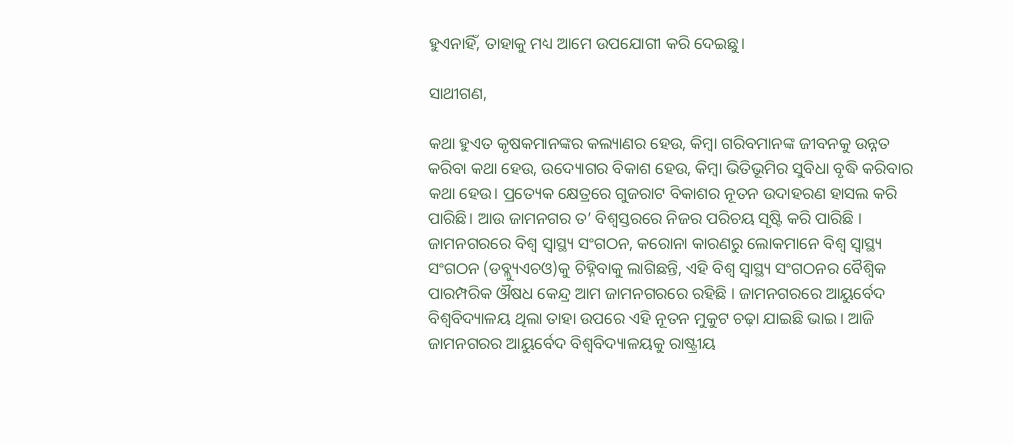ହୁଏନାହିଁ, ତାହାକୁ ମଧ୍ୟ ଆମେ ଉପଯୋଗୀ କରି ଦେଇଛୁ।

ସାଥୀଗଣ,

କଥା ହୁଏତ କୃଷକମାନଙ୍କର କଲ୍ୟାଣର ହେଉ, କିମ୍ବା ଗରିବମାନଙ୍କ ଜୀବନକୁ ଉନ୍ନତ କରିବା କଥା ହେଉ, ଉଦ୍ୟୋଗର ବିକାଶ ହେଉ, କିମ୍ବା ଭିତିଭୂମିର ସୁବିଧା ବୃଦ୍ଧି କରିବାର କଥା ହେଉ। ପ୍ରତ୍ୟେକ କ୍ଷେତ୍ରରେ ଗୁଜରାଟ ବିକାଶର ନୂତନ ଉଦାହରଣ ହାସଲ କରି ପାରିଛି। ଆଉ ଜାମନଗର ତ’ ବିଶ୍ୱସ୍ତରରେ ନିଜର ପରିଚୟ ସୃଷ୍ଟି କରି ପାରିଛି । ଜାମନଗରରେ ବିଶ୍ୱ ସ୍ୱାସ୍ଥ୍ୟ ସଂଗଠନ, କରୋନା କାରଣରୁ ଲୋକମାନେ ବିଶ୍ୱ ସ୍ୱାସ୍ଥ୍ୟ ସଂଗଠନ (ଡବ୍ଲ୍ୟୁଏଚଓ)କୁ ଚିହ୍ନିବାକୁ ଲାଗିଛନ୍ତି, ଏହି ବିଶ୍ୱ ସ୍ୱାସ୍ଥ୍ୟ ସଂଗଠନର ବୈଶ୍ୱିକ ପାରମ୍ପରିକ ଔଷଧ କେନ୍ଦ୍ର ଆମ ଜାମନଗରରେ ରହିଛି । ଜାମନଗରରେ ଆୟୁର୍ବେଦ ବିଶ୍ୱବିଦ୍ୟାଳୟ ଥିଲା ତାହା ଉପରେ ଏହି ନୂତନ ମୁକୁଟ ଚଢ଼ା ଯାଇଛି ଭାଇ। ଆଜି ଜାମନଗରର ଆୟୁର୍ବେଦ ବିଶ୍ୱବିଦ୍ୟାଳୟକୁ ରାଷ୍ଟ୍ରୀୟ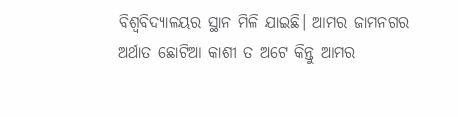ବିଶ୍ୱବିଦ୍ୟାଳୟର ସ୍ଥାନ ମିଳି ଯାଇଛି। ଆମର ଜାମନଗର ଅର୍ଥାତ ଛୋଟିଆ କାଶୀ ତ ଅଟେ କିନ୍ତୁ ଆମର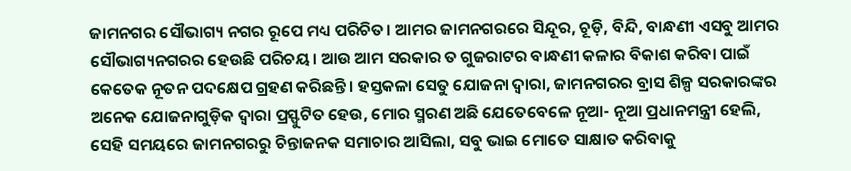ଜାମନଗର ସୌଭାଗ୍ୟ ନଗର ରୂପେ ମଧ୍ୟ ପରିଚିତ। ଆମର ଜାମନଗରରେ ସିନ୍ଦୂର, ଚୂଡ଼ି, ବିନ୍ଦି, ବାନ୍ଧଣୀ ଏସବୁ ଆମର ସୌଭାଗ୍ୟନଗରର ହେଉଛି ପରିଚୟ। ଆଉ ଆମ ସରକାର ତ ଗୁଜରାଟର ବାନ୍ଧଣୀ କଳାର ବିକାଶ କରିବା ପାଇଁ କେତେକ ନୂତନ ପଦକ୍ଷେପ ଗ୍ରହଣ କରିଛନ୍ତି। ହସ୍ତକଳା ସେତୁ ଯୋଜନା ଦ୍ୱାରା, ଜାମନଗରର ବ୍ରାସ ଶିଳ୍ପ ସରକାରଙ୍କର ଅନେକ ଯୋଜନାଗୁଡ଼ିକ ଦ୍ୱାରା ପ୍ରସ୍ଫୁଟିତ ହେଉ, ମୋର ସ୍ମରଣ ଅଛି ଯେତେବେଳେ ନୂଆ- ନୂଆ ପ୍ରଧାନମନ୍ତ୍ରୀ ହେଲି, ସେହି ସମୟରେ ଜାମନଗରରୁ ଚିନ୍ତାଜନକ ସମାଚାର ଆସିଲା, ସବୁ ଭାଇ ମୋତେ ସାକ୍ଷାତ କରିବାକୁ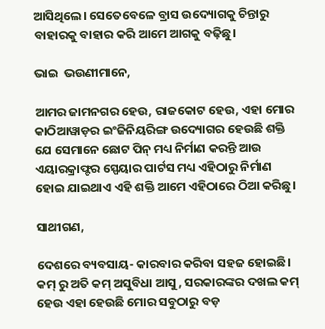ଆସିଥିଲେ। ସେତେବେଳେ ବ୍ରାସ ଉଦ୍ୟୋଗକୁ ଚିନ୍ତାରୁ ବାହାରକୁ ବାହାର କରି ଆମେ ଆଗକୁ ବଢ଼ିଛୁ।

ଭାଇ  ଭଉଣୀମାନେ,

ଆମର ଜାମନଗର ହେଉ, ରାଜକୋଟ ହେଉ, ଏହା ମୋର କାଠିଆୱାଡ଼ର ଇଂଜିନିୟରିଙ୍ଗ ଉଦ୍ୟୋଗର ହେଉଛି ଶକ୍ତି ଯେ ସେମାନେ ଛୋଟ ପିନ୍ ମଧ୍ୟ ନିର୍ମାଣ କରନ୍ତି ଆଉ ଏୟାରକ୍ରାଫ୍ଟର ସ୍ପେୟାର ପାର୍ଟସ ମଧ୍ୟ ଏହିଠାରୁ ନିର୍ମାଣ ହୋଇ ଯାଇଥାଏ ଏହି ଶକ୍ତି ଆମେ ଏହିଠାରେ ଠିଆ କରିଛୁ।

ସାଥୀଗଣ,

ଦେଶରେ ବ୍ୟବସାୟ- କାରବାର କରିବା ସହଜ ହୋଇଛି। କମ୍ ରୁ ଅତି କମ୍ ଅସୁବିଧା ଆସୁ, ସରକାରଙ୍କର ଦଖଲ କମ୍ ହେଉ ଏହା ହେଉଛି ମୋର ସବୁଠାରୁ ବଡ଼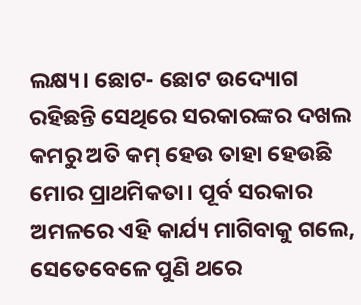ଲକ୍ଷ୍ୟ। ଛୋଟ- ଛୋଟ ଉଦ୍ୟୋଗ ରହିଛନ୍ତି ସେଥିରେ ସରକାରଙ୍କର ଦଖଲ କମରୁ ଅତି କମ୍ ହେଉ ତାହା ହେଉଛି ମୋର ପ୍ରାଥମିକତା। ପୂର୍ବ ସରକାର ଅମଳରେ ଏହି କାର୍ଯ୍ୟ ମାଗିବାକୁ ଗଲେ, ସେତେବେଳେ ପୁଣି ଥରେ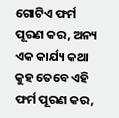ଗୋଟିଏ ଫର୍ମ ପୂରଣ କର, ଅନ୍ୟ ଏକ କାର୍ଯ୍ୟ କଥା କୁହ ତେବେ ଏହି ଫର୍ମ ପୂରଣ କର,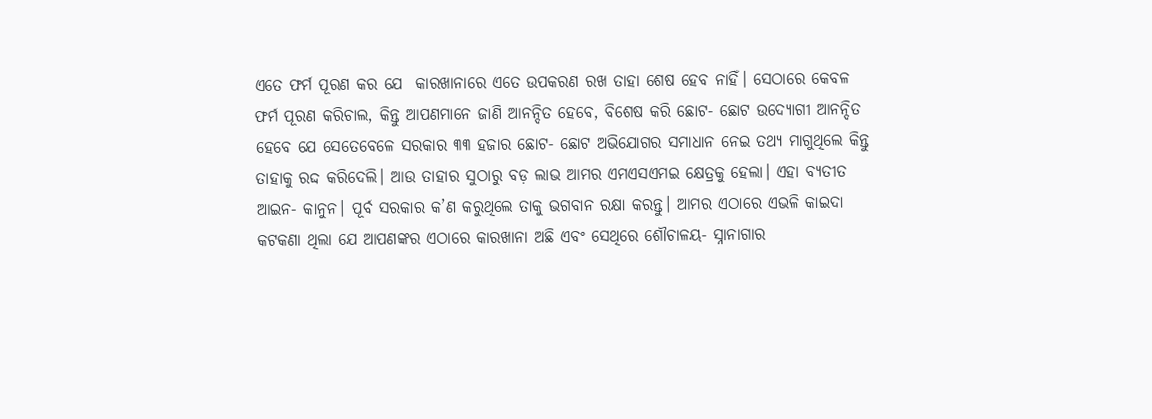ଏତେ ଫର୍ମ ପୂରଣ କର ଯେ  କାରଖାନାରେ ଏତେ ଉପକରଣ ରଖ ତାହା ଶେଷ ହେବ ନାହିଁ। ସେଠାରେ କେବଳ ଫର୍ମ ପୂରଣ କରିଚାଲ, କିନ୍ତୁ ଆପଣମାନେ ଜାଣି ଆନନ୍ଦିତ ହେବେ, ବିଶେଷ କରି ଛୋଟ- ଛୋଟ ଉଦ୍ୟୋଗୀ ଆନନ୍ଦିତ ହେବେ ଯେ ସେତେବେଳେ ସରକାର ୩୩ ହଜାର ଛୋଟ- ଛୋଟ ଅଭିଯୋଗର ସମାଧାନ ନେଇ ତଥ୍ୟ ମାଗୁଥିଲେ କିନ୍ତୁ ତାହାକୁ ରଦ୍ଦ କରିଦେଲି। ଆଉ ତାହାର ସୁଠାରୁ ବଡ଼ ଲାଭ ଆମର ଏମଏସଏମଇ କ୍ଷେତ୍ରକୁ ହେଲା। ଏହା ବ୍ୟତୀତ ଆଇନ- କାନୁନ। ପୂର୍ବ ସରକାର କ’ଣ କରୁଥିଲେ ତାକୁ ଭଗବାନ ରକ୍ଷା କରନ୍ତୁ। ଆମର ଏଠାରେ ଏଭଳି କାଇଦା କଟକଣା ଥିଲା ଯେ ଆପଣଙ୍କର ଏଠାରେ କାରଖାନା ଅଛି ଏବଂ ସେଥିରେ ଶୌଚାଳୟ- ସ୍ନାନାଗାର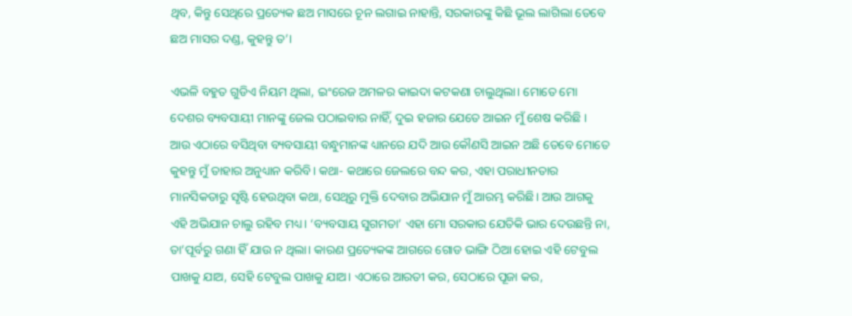ଥିବ, କିନ୍ତୁ ସେଥିରେ ପ୍ରତ୍ୟେକ ଛଅ ମାସରେ ଚୂନ ଲଗାଇ ନାହାନ୍ତି, ସରକାରଙ୍କୁ କିଛି ଭୂଲ ଲାଗିଲା ତେବେ ଛଅ ମାସର ଦଣ୍ଡ, କୁହନ୍ତୁ ତ’।

ଏଭଳି ବହୁତ ଗୁଡିଏ ନିୟମ ଥିଲା, ଇଂରେଜ ଅମଳର କାଇଦା କଟକଣା ଚାଲୁଥିଲା। ମୋତେ ମୋ ଦେଶର ବ୍ୟବସାୟୀ ମାନଙ୍କୁ ଜେଲ ପଠାଇବାର ନାହିଁ, ଦୁଇ ହଜାର ଯେତେ ଆଇନ ମୁଁ ଶେଷ କରିଛି । ଆଉ ଏଠାରେ ବସିଥିବା ବ୍ୟବସାୟୀ ବନ୍ଧୁମାନଙ୍କ ଧ୍ୟାନରେ ଯଦି ଆଉ କୌଣସି ଆଇନ ଅଛି ତେବେ ମୋତେ କୁହନ୍ତୁ ମୁଁ ତାହାର ଅନୁଧ୍ୟାନ କରିବି। କଥା- କଥାରେ ଜେଲରେ ବନ୍ଦ କର, ଏହା ପରାଧୀନତାର ମାନସିକତାରୁ ସୃଷ୍ଟି ହେଉଥିବା କଥା, ସେଥିରୁ ମୁକ୍ତି ଦେବାର ଅଭିଯାନ ମୁଁ ଆରମ୍ଭ କରିଛି। ଆଉ ଆଗକୁ ଏହି ଅଭିଯାନ ଚାଲୁ ରହିବ ମଧ୍ୟ। ‘ବ୍ୟବସାୟ ସୁଗମତା’ ଏହା ମୋ ସରକାର ଯେତିକି ଭାର ଦେଉଛନ୍ତି ନା, ତା’ପୂର୍ବରୁ ଗଣା ହିଁ ଯାଉ ନ ଥିଲା। କାରଣ ପ୍ରତ୍ୟେକଙ୍କ ଆଗରେ ଗୋଡ ଭାଙ୍ଗି ଠିଆ ହୋଇ ଏହି ଟେବୁଲ ପାଖକୁ ଯାଅ, ସେହି ଟେବୁଲ ପାଖକୁ ଯାଅ। ଏଠାରେ ଆରତୀ କର, ସେଠାରେ ପୂଜା କର,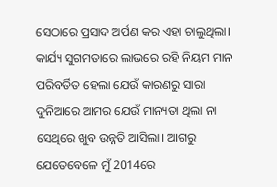ସେଠାରେ ପ୍ରସାଦ ଅର୍ପଣ କର ଏହା ଚାଲୁଥିଲା। କାର୍ଯ୍ୟ ସୁଗମତାରେ ଲାଭରେ ରହି ନିୟମ ମାନ ପରିବର୍ତିତ ହେଲା ଯେଉଁ କାରଣରୁ ସାରା ଦୁନିଆରେ ଆମର ଯେଉଁ ମାନ୍ୟତା ଥିଲା ନା ସେଥିରେ ଖୁବ ଉନ୍ନତି ଆସିଲା। ଆଗରୁ ଯେତେବେଳେ ମୁଁ 2014ରେ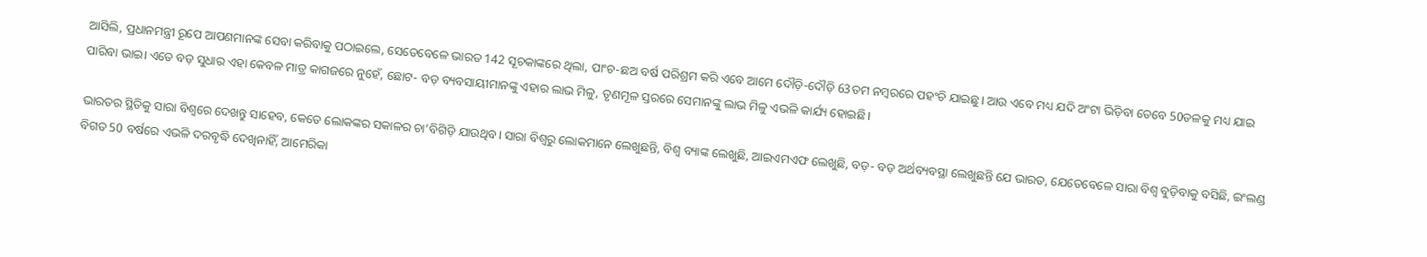ଆସିଲି, ପ୍ରଧାନମନ୍ତ୍ରୀ ରୂପେ ଆପଣମାନଙ୍କ ସେବା କରିବାକୁ ପଠାଇଲେ, ସେତେବେଳେ ଭାରତ 142 ସୂଚକାଙ୍କରେ ଥିଲା, ପାଂଚ-ଛଅ ବର୍ଷ ପରିଶ୍ରମ କରି ଏବେ ଆମେ ଦୌଡ଼ି-ଦୌଡ଼ି 63ତମ ନମ୍ବରରେ ପହଂଚି ଯାଇଛୁ। ଆଉ ଏବେ ମଧ୍ୟ ଯଦି ଅଂଟା ଭିଡ଼ିବା ତେବେ 50ତଳକୁ ମଧ୍ୟ ଯାଇ ପାରିବା ଭାଇ। ଏତେ ବଡ଼ ସୁଧାର ଏହା କେବଳ ମାତ୍ର କାଗଜରେ ନୁହେଁ, ଛୋଟ- ବଡ଼ ବ୍ୟବସାୟୀମାନଙ୍କୁ ଏହାର ଲାଭ ମିଳୁ, ତୃଣମୂଳ ସ୍ତରରେ ସେମାନଙ୍କୁ ଲାଭ ମିଳୁ ଏଭଳି କାର୍ଯ୍ୟ ହୋଇଛି।

ଭାରତର ସ୍ଥିତିକୁ ସାରା ବିଶ୍ୱରେ ଦେଖନ୍ତୁ ସାହେବ, କେତେ ଲୋକଙ୍କର ସକାଳର ଚା’ବିଗିଡ଼ି ଯାଉଥିବ। ସାରା ବିଶ୍ୱରୁ ଲୋକମାନେ ଲେଖୁଛନ୍ତି, ବିଶ୍ୱ ବ୍ୟାଙ୍କ ଲେଖୁଛି, ଆଇଏମଏଫ ଲେଖୁଛି, ବଡ଼- ବଡ଼ ଅର୍ଥବ୍ୟବସ୍ଥା ଲେଖୁଛନ୍ତି ଯେ ଭାରତ, ଯେତେବେଳେ ସାରା ବିଶ୍ୱ ବୁଡ଼ିବାକୁ ବସିଛି, ଇଂଲଣ୍ଡ ବିଗତ 50 ବର୍ଷରେ ଏଭଳି ଦରବୃଦ୍ଧି ଦେଖିନାହିଁ, ଆମେରିକା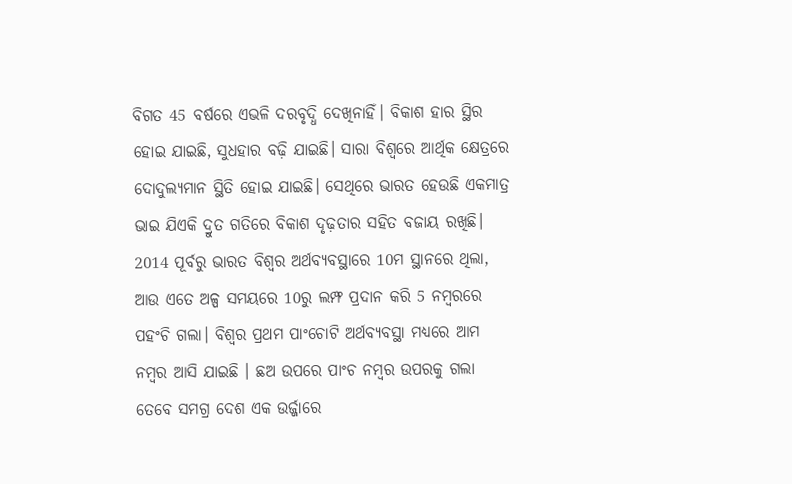ବିଗତ 45 ବର୍ଷରେ ଏଭଳି ଦରବୃଦ୍ଧି ଦେଖିନାହିଁ। ବିକାଶ ହାର ସ୍ଥିର ହୋଇ ଯାଇଛି, ସୁଧହାର ବଢ଼ି ଯାଇଛି। ସାରା ବିଶ୍ୱରେ ଆର୍ଥିକ କ୍ଷେତ୍ରରେ ଦୋଦୁଲ୍ୟମାନ ସ୍ଥିତି ହୋଇ ଯାଇଛି। ସେଥିରେ ଭାରତ ହେଉଛି ଏକମାତ୍ର ଭାଇ ଯିଏକି ଦ୍ରୁତ ଗତିରେ ବିକାଶ ଦୃଢ଼ତାର ସହିତ ବଜାୟ ରଖିଛି। 2014 ପୂର୍ବରୁ ଭାରତ ବିଶ୍ୱର ଅର୍ଥବ୍ୟବସ୍ଥାରେ 10ମ ସ୍ଥାନରେ ଥିଲା, ଆଉ ଏତେ ଅଳ୍ପ ସମୟରେ 10ରୁ ଲମ୍ଫ ପ୍ରଦାନ କରି 5 ନମ୍ବରରେ ପହଂଚି ଗଲା। ବିଶ୍ୱର ପ୍ରଥମ ପାଂଚୋଟି ଅର୍ଥବ୍ୟବସ୍ଥା ମଧ୍ୟରେ ଆମ ନମ୍ବର ଆସି ଯାଇଛି । ଛଅ ଉପରେ ପାଂଚ ନମ୍ବର ଉପରକୁ ଗଲା ତେବେ ସମଗ୍ର ଦେଶ ଏକ ଉର୍ଜ୍ଜାରେ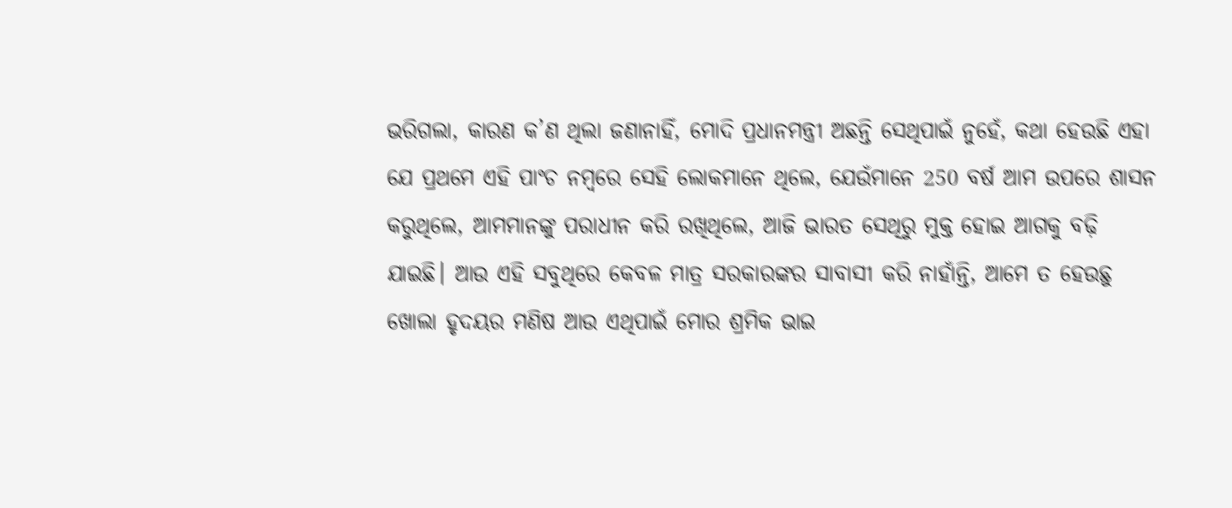ଭରିଗଲା, କାରଣ କ’ଣ ଥିଲା ଜଣାନାହିଁ, ମୋଦି ପ୍ରଧାନମନ୍ତ୍ରୀ ଅଛନ୍ତି ସେଥିପାଇଁ ନୁହେଁ, କଥା ହେଉଛି ଏହା ଯେ ପ୍ରଥମେ ଏହି ପାଂଚ ନମ୍ବରେ ସେହି ଲୋକମାନେ ଥିଲେ, ଯେଉଁମାନେ 250 ବର୍ଷ ଆମ ଉପରେ ଶାସନ କରୁଥିଲେ, ଆମମାନଙ୍କୁ ପରାଧୀନ କରି ରଖିଥିଲେ, ଆଜି ଭାରତ ସେଥିରୁ ମୁକ୍ତ ହୋଇ ଆଗକୁ ବଢ଼ି ଯାଇଛି। ଆଉ ଏହି ସବୁଥିରେ କେବଳ ମାତ୍ର ସରକାରଙ୍କର ସାବାସୀ କରି ନାହାଁନ୍ତି, ଆମେ ତ ହେଉଛୁ ଖୋଲା ହୃଦୟର ମଣିଷ ଆଉ ଏଥିପାଇଁ ମୋର ଶ୍ରମିକ ଭାଇ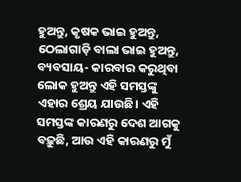ହୁଅନ୍ତୁ, କୃଷକ ଭାଇ ହୁଅନ୍ତୁ, ଠେଲାଗାଡ଼ି ବାଲା ଭାଇ ହୁଅନ୍ତୁ, ବ୍ୟବସାୟ- କାରବାର କରୁଥିବା ଲୋକ ହୁଅନ୍ତୁ ଏହି ସମସ୍ତଙ୍କୁ ଏହାର ଶ୍ରେୟ ଯାଉଛି। ଏହି ସମସ୍ତଙ୍କ କାରଣରୁ ଦେଶ ଆଗକୁ ବଢ଼ୁଛି, ଆଉ ଏହି କାରଣରୁ ମୁଁ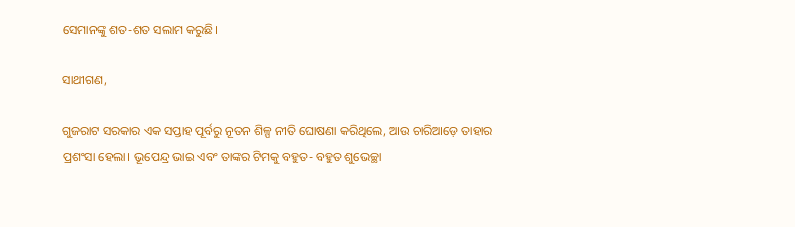ସେମାନଙ୍କୁ ଶତ-ଶତ ସଲାମ କରୁଛି।

ସାଥୀଗଣ,

ଗୁଜରାଟ ସରକାର ଏକ ସପ୍ତାହ ପୂର୍ବରୁ ନୂତନ ଶିଳ୍ପ ନୀତି ଘୋଷଣା କରିଥିଲେ, ଆଉ ଚାରିଆଡ଼େ ତାହାର ପ୍ରଶଂସା ହେଲା। ଭୂପେନ୍ଦ୍ର ଭାଇ ଏବଂ ତାଙ୍କର ଟିମକୁ ବହୁତ- ବହୁତ ଶୁଭେଚ୍ଛା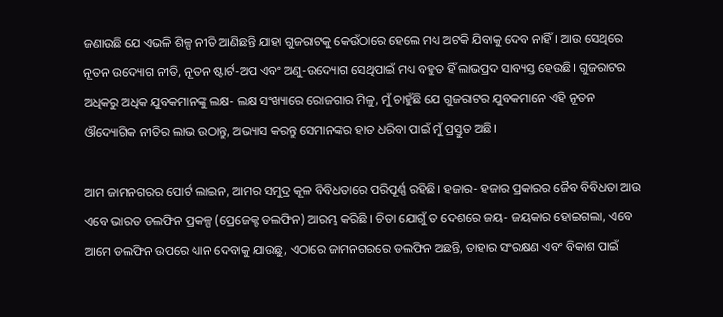ଜଣାଉଛି ଯେ ଏଭଳି ଶିଳ୍ପ ନୀତି ଆଣିଛନ୍ତି ଯାହା ଗୁଜରାଟକୁ କେଉଁଠାରେ ହେଲେ ମଧ୍ୟ ଅଟକି ଯିବାକୁ ଦେବ ନାହିଁ। ଆଉ ସେଥିରେ ନୂତନ ଉଦ୍ୟୋଗ ନୀତି, ନୂତନ ଷ୍ଟାର୍ଟ-ଅପ ଏବଂ ଅଣୁ-ଉଦ୍ୟୋଗ ସେଥିପାଇଁ ମଧ୍ୟ ବହୁତ ହିଁ ଲାଭପ୍ରଦ ସାବ୍ୟସ୍ତ ହେଉଛି। ଗୁଜରାଟର ଅଧିକରୁ ଅଧିକ ଯୁବକମାନଙ୍କୁ ଲକ୍ଷ- ଲକ୍ଷ ସଂଖ୍ୟାରେ ରୋଜଗାର ମିଳୁ, ମୁଁ ଚାହୁଁଛି ଯେ ଗୁଜରାଟର ଯୁବକମାନେ ଏହି ନୂତନ ଔଦ୍ୟୋଗିକ ନୀତିର ଲାଭ ଉଠାନ୍ତୁ, ଅଭ୍ୟାସ କରନ୍ତୁ ସେମାନଙ୍କର ହାତ ଧରିବା ପାଇଁ ମୁଁ ପ୍ରସ୍ତୁତ ଅଛି।

ଆମ ଜାମନଗରର ପୋର୍ଟ ଲାଇନ, ଆମର ସମୁଦ୍ର କୂଳ ବିବିଧତାରେ ପରିପୂର୍ଣ୍ଣ ରହିଛି। ହଜାର- ହଜାର ପ୍ରକାରର ଜୈବ ବିବିଧତା ଆଉ ଏବେ ଭାରତ ଡଲଫିନ ପ୍ରକଳ୍ପ (ପ୍ରେଜେକ୍ଟ ଡଲଫିନ) ଆରମ୍ଭ କରିଛି । ଚିତା ଯୋଗୁଁ ତ ଦେଶରେ ଜୟ- ଜୟକାର ହୋଇଗଲା, ଏବେ ଆମେ ଡଲଫିନ ଉପରେ ଧ୍ୟାନ ଦେବାକୁ ଯାଉଛୁ, ଏଠାରେ ଜାମନଗରରେ ଡଲଫିନ ଅଛନ୍ତି, ତାହାର ସଂରକ୍ଷଣ ଏବଂ ବିକାଶ ପାଇଁ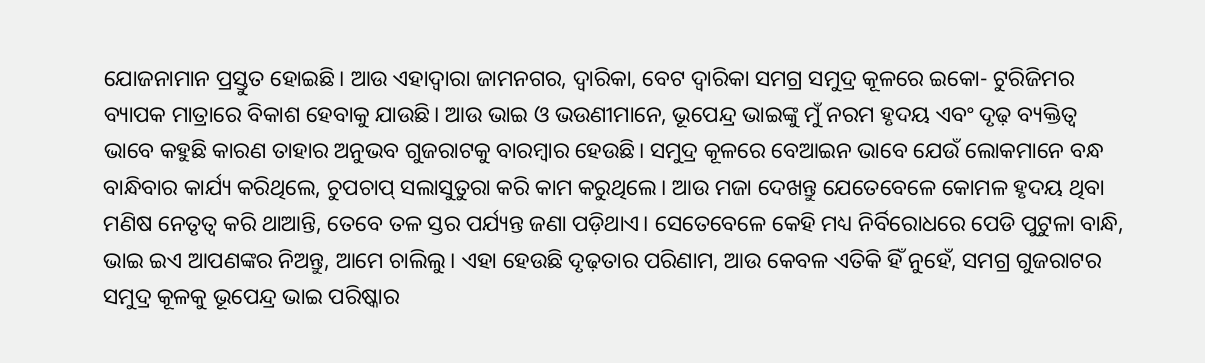ଯୋଜନାମାନ ପ୍ରସ୍ତୁତ ହୋଇଛି। ଆଉ ଏହାଦ୍ୱାରା ଜାମନଗର, ଦ୍ୱାରିକା, ବେଟ ଦ୍ୱାରିକା ସମଗ୍ର ସମୁଦ୍ର କୂଳରେ ଇକୋ- ଟୁରିଜିମର ବ୍ୟାପକ ମାତ୍ରାରେ ବିକାଶ ହେବାକୁ ଯାଉଛି। ଆଉ ଭାଇ ଓ ଭଉଣୀମାନେ, ଭୂପେନ୍ଦ୍ର ଭାଇଙ୍କୁ ମୁଁ ନରମ ହୃଦୟ ଏବଂ ଦୃଢ଼ ବ୍ୟକ୍ତିତ୍ୱ ଭାବେ କହୁଛି କାରଣ ତାହାର ଅନୁଭବ ଗୁଜରାଟକୁ ବାରମ୍ବାର ହେଉଛି। ସମୁଦ୍ର କୂଳରେ ବେଆଇନ ଭାବେ ଯେଉଁ ଲୋକମାନେ ବନ୍ଧ ବାନ୍ଧିବାର କାର୍ଯ୍ୟ କରିଥିଲେ, ଚୁପଚାପ୍ ସଲାସୁତୁରା କରି କାମ କରୁଥିଲେ। ଆଉ ମଜା ଦେଖନ୍ତୁ ଯେତେବେଳେ କୋମଳ ହୃଦୟ ଥିବା ମଣିଷ ନେତୃତ୍ୱ କରି ଥାଆନ୍ତି, ତେବେ ତଳ ସ୍ତର ପର୍ଯ୍ୟନ୍ତ ଜଣା ପଡ଼ିଥାଏ। ସେତେବେଳେ କେହି ମଧ୍ୟ ନିର୍ବିରୋଧରେ ପେଡି ପୁଟୁଳା ବାନ୍ଧି, ଭାଇ ଇଏ ଆପଣଙ୍କର ନିଅନ୍ତୁ, ଆମେ ଚାଲିଲୁ। ଏହା ହେଉଛି ଦୃଢ଼ତାର ପରିଣାମ, ଆଉ କେବଳ ଏତିକି ହିଁ ନୁହେଁ, ସମଗ୍ର ଗୁଜରାଟର ସମୁଦ୍ର କୂଳକୁ ଭୂପେନ୍ଦ୍ର ଭାଇ ପରିଷ୍କାର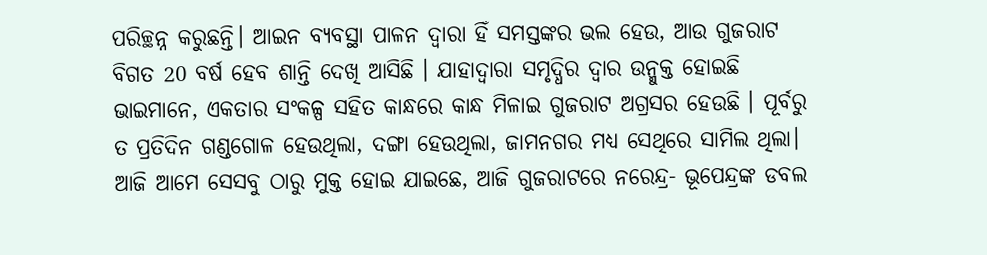ପରିଚ୍ଛନ୍ନ କରୁଛନ୍ତି। ଆଇନ ବ୍ୟବସ୍ଥା ପାଳନ ଦ୍ୱାରା ହିଁ ସମସ୍ତଙ୍କର ଭଲ ହେଉ, ଆଉ ଗୁଜରାଟ ବିଗତ 20 ବର୍ଷ ହେବ ଶାନ୍ତି ଦେଖି ଆସିଛି । ଯାହାଦ୍ୱାରା ସମୃଦ୍ଧିର ଦ୍ୱାର ଉନ୍ମୁକ୍ତ ହୋଇଛି ଭାଇମାନେ, ଏକତାର ସଂକଳ୍ପ ସହିତ କାନ୍ଧରେ କାନ୍ଧ ମିଳାଇ ଗୁଜରାଟ ଅଗ୍ରସର ହେଉଛି । ପୂର୍ବରୁ ତ ପ୍ରତିଦିନ ଗଣ୍ଡଗୋଳ ହେଉଥିଲା, ଦଙ୍ଗା ହେଉଥିଲା, ଜାମନଗର ମଧ୍ୟ ସେଥିରେ ସାମିଲ ଥିଲା। ଆଜି ଆମେ ସେସବୁ ଠାରୁ ମୁକ୍ତ ହୋଇ ଯାଇଛେ, ଆଜି ଗୁଜରାଟରେ ନରେନ୍ଦ୍ର- ଭୂପେନ୍ଦ୍ରଙ୍କ ଡବଲ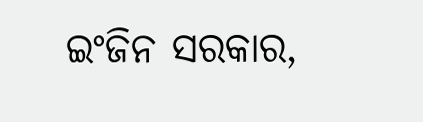ଇଂଜିନ ସରକାର,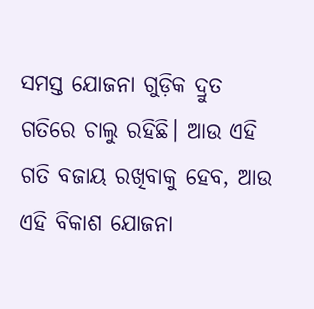ସମସ୍ତ ଯୋଜନା ଗୁଡ଼ିକ ଦ୍ରୁତ ଗତିରେ ଚାଲୁ ରହିଛି। ଆଉ ଏହି ଗତି ବଜାୟ ରଖିବାକୁ ହେବ, ଆଉ ଏହି ବିକାଶ ଯୋଜନା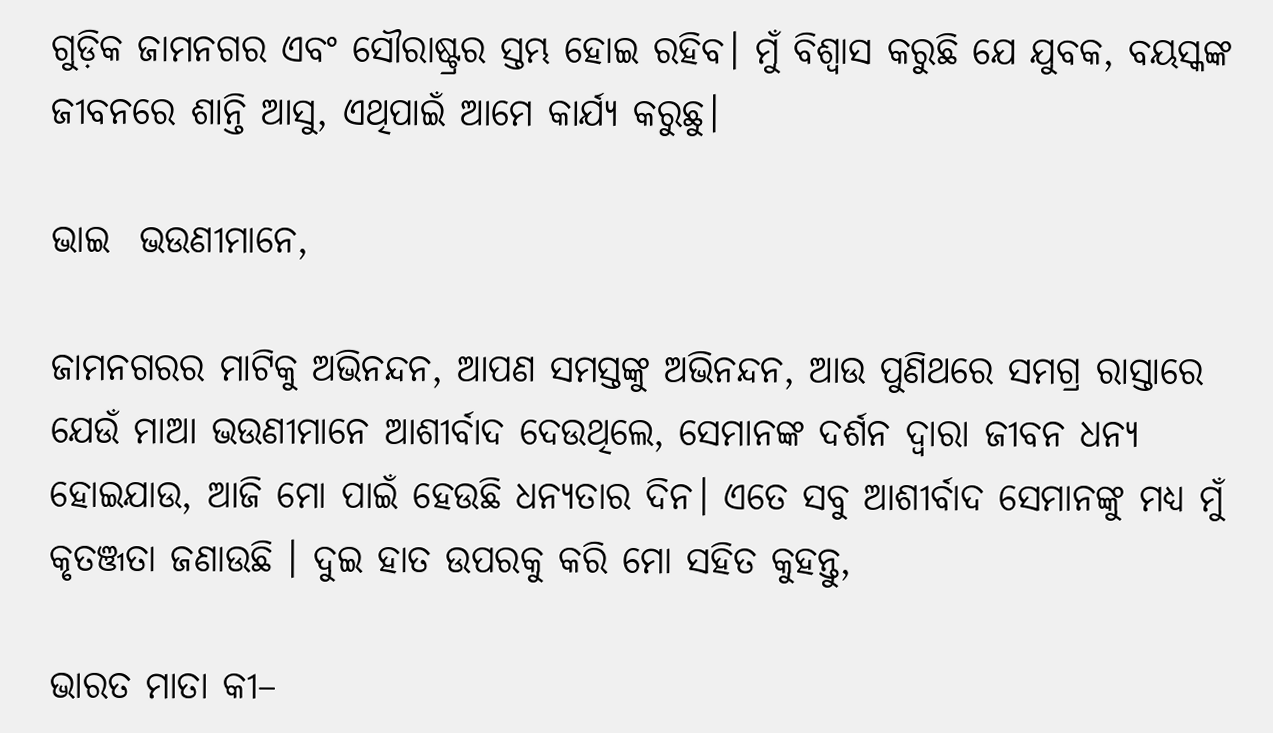ଗୁଡ଼ିକ ଜାମନଗର ଏବଂ ସୌରାଷ୍ଟ୍ରର ସ୍ତମ୍ଭ ହୋଇ ରହିବ। ମୁଁ ବିଶ୍ୱାସ କରୁଛି ଯେ ଯୁବକ, ବୟସ୍କଙ୍କ ଜୀବନରେ ଶାନ୍ତି ଆସୁ, ଏଥିପାଇଁ ଆମେ କାର୍ଯ୍ୟ କରୁଛୁ।

ଭାଇ  ଭଉଣୀମାନେ,

ଜାମନଗରର ମାଟିକୁ ଅଭିନନ୍ଦନ, ଆପଣ ସମସ୍ତଙ୍କୁ ଅଭିନନ୍ଦନ, ଆଉ ପୁଣିଥରେ ସମଗ୍ର ରାସ୍ତାରେ ଯେଉଁ ମାଆ ଭଉଣୀମାନେ ଆଶୀର୍ବାଦ ଦେଉଥିଲେ, ସେମାନଙ୍କ ଦର୍ଶନ ଦ୍ୱାରା ଜୀବନ ଧନ୍ୟ ହୋଇଯାଉ, ଆଜି ମୋ ପାଇଁ ହେଉଛି ଧନ୍ୟତାର ଦିନ। ଏତେ ସବୁ ଆଶୀର୍ବାଦ ସେମାନଙ୍କୁ ମଧ୍ୟ ମୁଁ କୃତଞ୍ଜତା ଜଣାଉଛି । ଦୁଇ ହାତ ଉପରକୁ କରି ମୋ ସହିତ କୁହନ୍ତୁ,

ଭାରତ ମାତା କୀ–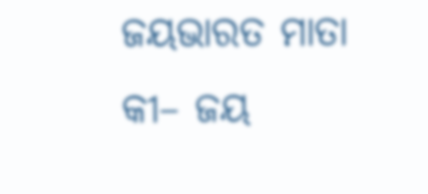ଜୟଭାରତ ମାତା କୀ– ଜୟ